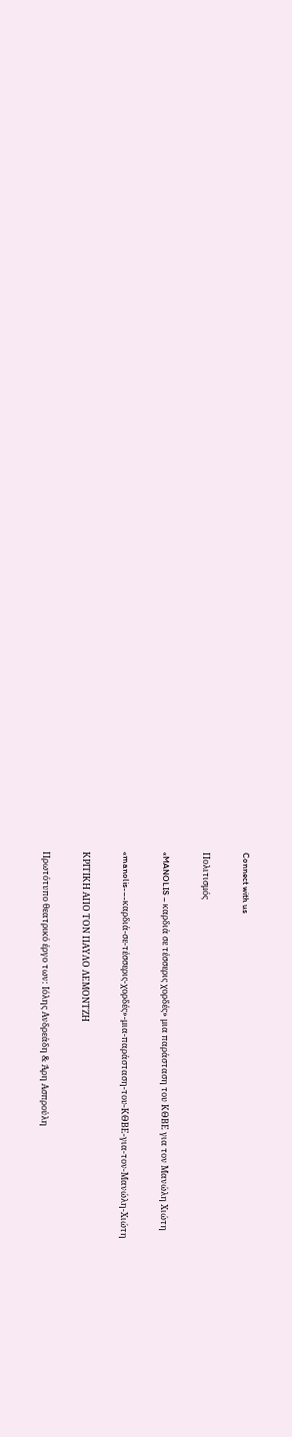Connect with us

Πολιτισμός

«MANOLIS – καρδιά σε τέσσερις χορδές» μια παράσταση του ΚΘΒΕ για τον Μανώλη Χιώτη

«manolis-–-καρδιά-σε-τέσσερις-χορδές»-μια-παράσταση-του-ΚΘΒΕ-για-τον-Μανώλη-Χιώτη

ΚΡΙΤΙΚΗ ΑΠΟ ΤΟΝ ΠΑΥΛΟ ΛΕΜΟΝΤΖΗ

Πρωτότυπο θεατρικό έργο των: Ιόλης Ανδρεάδη & Άρη Ασπρούλη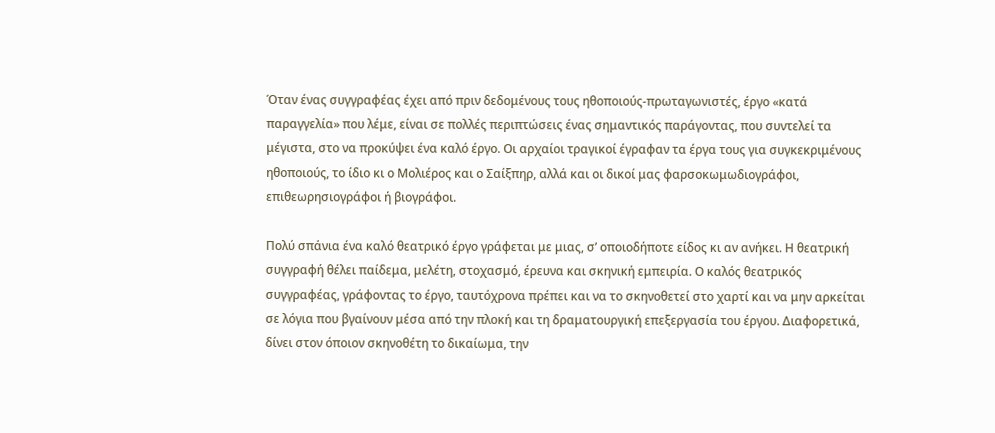Όταν ένας συγγραφέας έχει από πριν δεδομένους τους ηθοποιούς-πρωταγωνιστές, έργο «κατά παραγγελία» που λέμε, είναι σε πολλές περιπτώσεις ένας σημαντικός παράγοντας, που συντελεί τα μέγιστα, στο να προκύψει ένα καλό έργο. Οι αρχαίοι τραγικοί έγραφαν τα έργα τους για συγκεκριμένους ηθοποιούς, το ίδιο κι ο Μολιέρος και ο Σαίξπηρ, αλλά και οι δικοί μας φαρσοκωμωδιογράφοι, επιθεωρησιογράφοι ή βιογράφοι.

Πολύ σπάνια ένα καλό θεατρικό έργο γράφεται με μιας, σ’ οποιοδήποτε είδος κι αν ανήκει. Η θεατρική συγγραφή θέλει παίδεμα, μελέτη, στοχασμό, έρευνα και σκηνική εμπειρία. Ο καλός θεατρικός συγγραφέας, γράφοντας το έργο, ταυτόχρονα πρέπει και να το σκηνοθετεί στο χαρτί και να μην αρκείται σε λόγια που βγαίνουν μέσα από την πλοκή και τη δραματουργική επεξεργασία του έργου. Διαφορετικά, δίνει στον όποιον σκηνοθέτη το δικαίωμα, την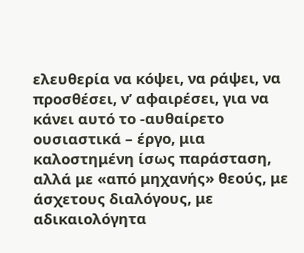ελευθερία να κόψει, να ράψει, να προσθέσει, ν’ αφαιρέσει, για να κάνει αυτό το -αυθαίρετο ουσιαστικά – έργο, μια καλοστημένη ίσως παράσταση, αλλά με «από μηχανής» θεούς, με άσχετους διαλόγους, με αδικαιολόγητα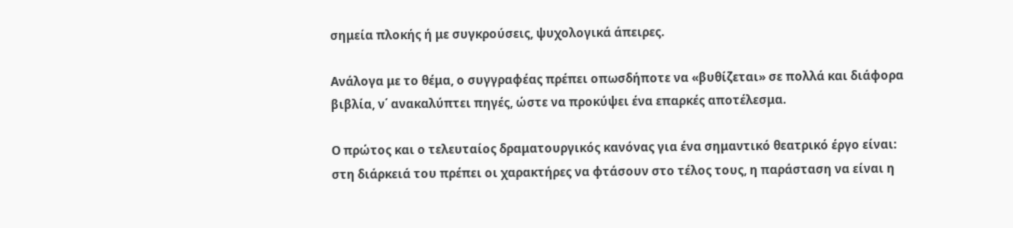σημεία πλοκής ή με συγκρούσεις, ψυχολογικά άπειρες.

Ανάλογα με το θέμα, ο συγγραφέας πρέπει οπωσδήποτε να «βυθίζεται» σε πολλά και διάφορα βιβλία, ν΄ ανακαλύπτει πηγές, ώστε να προκύψει ένα επαρκές αποτέλεσμα.

Ο πρώτος και ο τελευταίος δραματουργικός κανόνας για ένα σημαντικό θεατρικό έργο είναι: στη διάρκειά του πρέπει οι χαρακτήρες να φτάσουν στο τέλος τους, η παράσταση να είναι η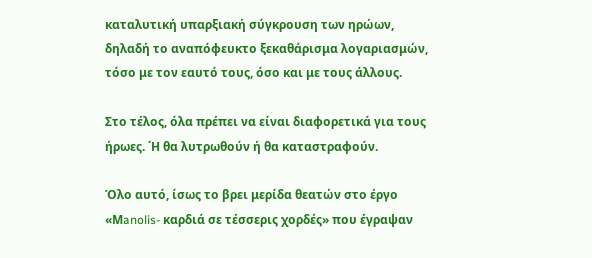καταλυτική υπαρξιακή σύγκρουση των ηρώων, δηλαδή το αναπόφευκτο ξεκαθάρισμα λογαριασμών, τόσο με τον εαυτό τους, όσο και με τους άλλους.

Στο τέλος, όλα πρέπει να είναι διαφορετικά για τους ήρωες. ΄Η θα λυτρωθούν ή θα καταστραφούν.

Όλο αυτό, ίσως το βρει μερίδα θεατών στο έργο «Μanolis- καρδιά σε τέσσερις χορδές» που έγραψαν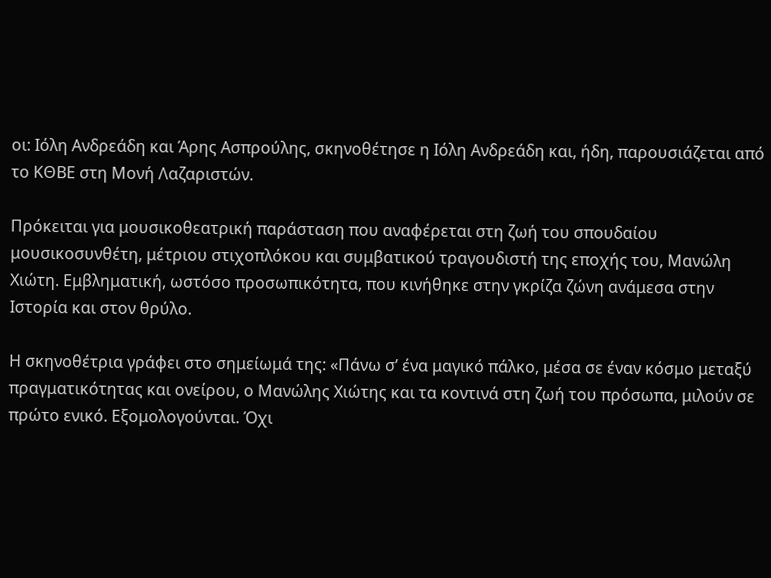οι: Ιόλη Ανδρεάδη και Άρης Ασπρούλης, σκηνοθέτησε η Ιόλη Ανδρεάδη και, ήδη, παρουσιάζεται από το ΚΘΒΕ στη Μονή Λαζαριστών.

Πρόκειται για μουσικοθεατρική παράσταση που αναφέρεται στη ζωή του σπουδαίου μουσικοσυνθέτη, μέτριου στιχοπλόκου και συμβατικού τραγουδιστή της εποχής του, Μανώλη Χιώτη. Εμβληματική, ωστόσο προσωπικότητα, που κινήθηκε στην γκρίζα ζώνη ανάμεσα στην Ιστορία και στον θρύλο.

Η σκηνοθέτρια γράφει στο σημείωμά της: «Πάνω σ’ ένα μαγικό πάλκο, μέσα σε έναν κόσμο μεταξύ πραγματικότητας και ονείρου, ο Μανώλης Χιώτης και τα κοντινά στη ζωή του πρόσωπα, μιλούν σε πρώτο ενικό. Εξομολογούνται. Όχι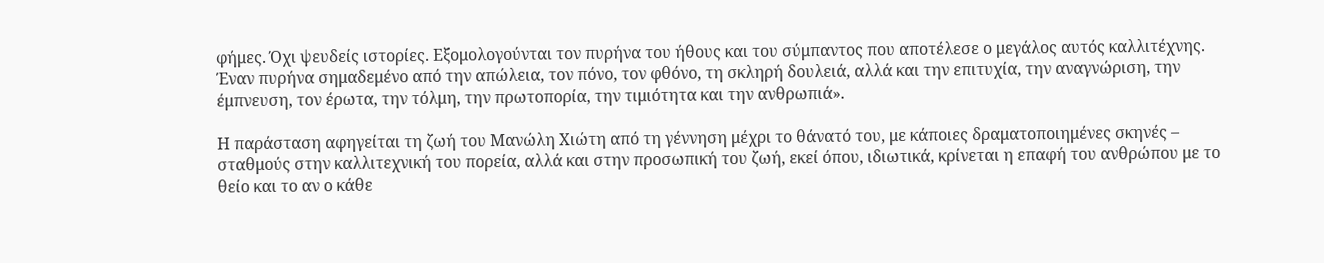φήμες. Όχι ψευδείς ιστορίες. Εξομολογούνται τον πυρήνα του ήθους και του σύμπαντος που αποτέλεσε ο μεγάλος αυτός καλλιτέχνης. Έναν πυρήνα σημαδεμένο από την απώλεια, τον πόνο, τον φθόνο, τη σκληρή δουλειά, αλλά και την επιτυχία, την αναγνώριση, την έμπνευση, τον έρωτα, την τόλμη, την πρωτοπορία, την τιμιότητα και την ανθρωπιά».

Η παράσταση αφηγείται τη ζωή του Μανώλη Χιώτη από τη γέννηση μέχρι το θάνατό του, με κάποιες δραματοποιημένες σκηνές – σταθμούς στην καλλιτεχνική του πορεία, αλλά και στην προσωπική του ζωή, εκεί όπου, ιδιωτικά, κρίνεται η επαφή του ανθρώπου με το θείο και το αν ο κάθε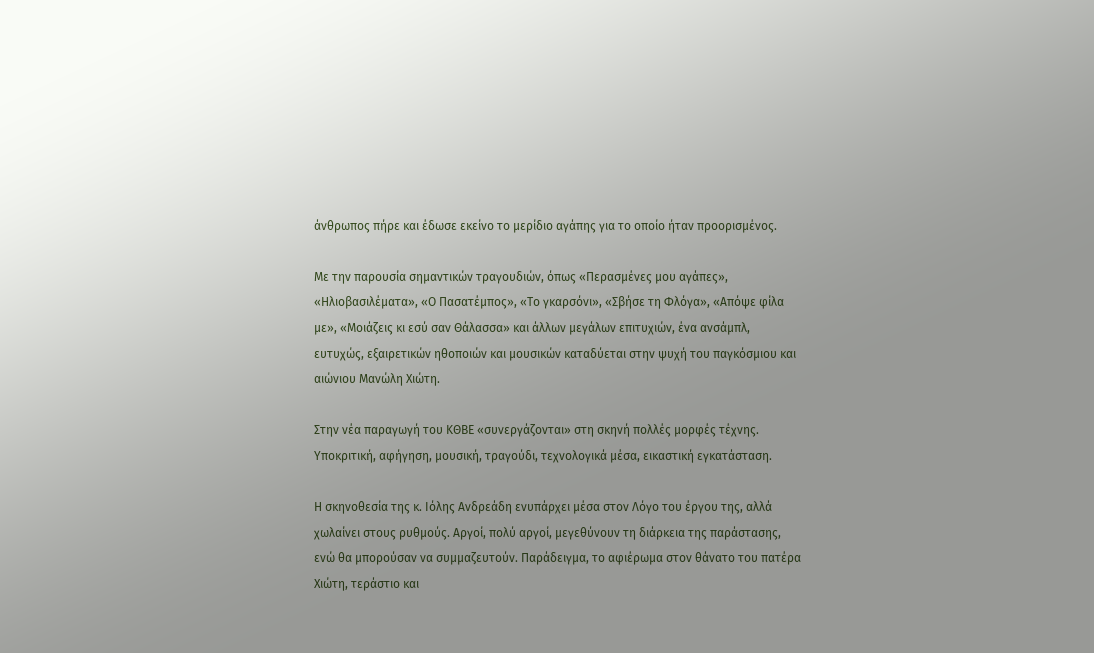άνθρωπος πήρε και έδωσε εκείνο το μερίδιο αγάπης για το οποίο ήταν προορισμένος.

Με την παρουσία σημαντικών τραγουδιών, όπως «Περασμένες μου αγάπες», «Ηλιοβασιλέματα», «Ο Πασατέμπος», «Το γκαρσόνι», «Σβήσε τη Φλόγα», «Απόψε φίλα με», «Μοιάζεις κι εσύ σαν Θάλασσα» και άλλων μεγάλων επιτυχιών, ένα ανσάμπλ, ευτυχώς, εξαιρετικών ηθοποιών και μουσικών καταδύεται στην ψυχή του παγκόσμιου και αιώνιου Μανώλη Χιώτη.

Στην νέα παραγωγή του ΚΘΒΕ «συνεργάζονται» στη σκηνή πολλές μορφές τέχνης. Υποκριτική, αφήγηση, μουσική, τραγούδι, τεχνολογικά μέσα, εικαστική εγκατάσταση.

Η σκηνοθεσία της κ. Ιόλης Ανδρεάδη ενυπάρχει μέσα στον Λόγο του έργου της, αλλά χωλαίνει στους ρυθμούς. Αργοί, πολύ αργοί, μεγεθύνουν τη διάρκεια της παράστασης, ενώ θα μπορούσαν να συμμαζευτούν. Παράδειγμα, το αφιέρωμα στον θάνατο του πατέρα Χιώτη, τεράστιο και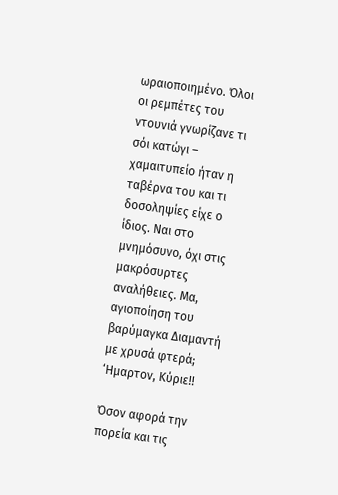ωραιοποιημένο. Όλοι οι ρεμπέτες του ντουνιά γνωρίζανε τι σόι κατώγι – χαμαιτυπείο ήταν η ταβέρνα του και τι δοσοληψίες είχε ο ίδιος. Ναι στο μνημόσυνο, όχι στις μακρόσυρτες αναλήθειες. Μα, αγιοποίηση του βαρύμαγκα Διαμαντή με χρυσά φτερά; ‘Ημαρτον, Κύριε!!

Όσον αφορά την πορεία και τις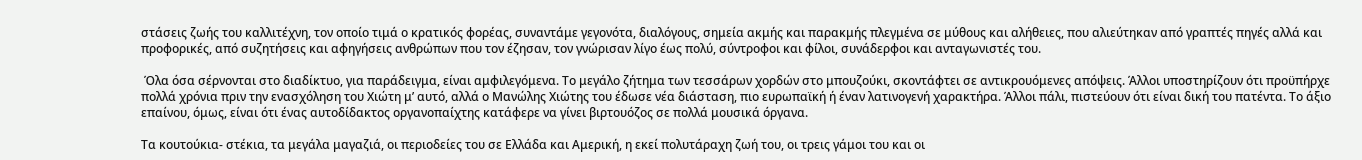στάσεις ζωής του καλλιτέχνη, τον οποίο τιμά ο κρατικός φορέας, συναντάμε γεγονότα, διαλόγους, σημεία ακμής και παρακμής πλεγμένα σε μύθους και αλήθειες, που αλιεύτηκαν από γραπτές πηγές αλλά και προφορικές, από συζητήσεις και αφηγήσεις ανθρώπων που τον έζησαν, τον γνώρισαν λίγο έως πολύ, σύντροφοι και φίλοι, συνάδερφοι και ανταγωνιστές του.

 Όλα όσα σέρνονται στο διαδίκτυο, για παράδειγμα, είναι αμφιλεγόμενα. Το μεγάλο ζήτημα των τεσσάρων χορδών στο μπουζούκι, σκοντάφτει σε αντικρουόμενες απόψεις. Άλλοι υποστηρίζουν ότι προϋπήρχε πολλά χρόνια πριν την ενασχόληση του Χιώτη μ’ αυτό, αλλά ο Μανώλης Χιώτης του έδωσε νέα διάσταση, πιο ευρωπαϊκή ή έναν λατινογενή χαρακτήρα. Άλλοι πάλι, πιστεύουν ότι είναι δική του πατέντα. Το άξιο επαίνου, όμως, είναι ότι ένας αυτοδίδακτος οργανοπαίχτης κατάφερε να γίνει βιρτουόζος σε πολλά μουσικά όργανα.

Τα κουτούκια- στέκια, τα μεγάλα μαγαζιά, οι περιοδείες του σε Ελλάδα και Αμερική, η εκεί πολυτάραχη ζωή του, οι τρεις γάμοι του και οι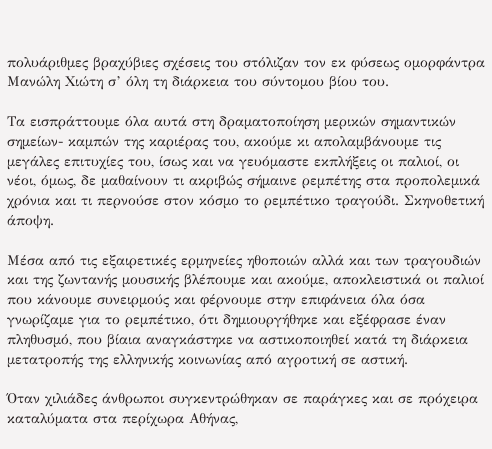πολυάριθμες βραχύβιες σχέσεις του στόλιζαν τον εκ φύσεως ομορφάντρα Μανώλη Χιώτη σ’ όλη τη διάρκεια του σύντομου βίου του.

Τα εισπράττουμε όλα αυτά στη δραματοποίηση μερικών σημαντικών σημείων- καμπών της καριέρας του, ακούμε κι απολαμβάνουμε τις μεγάλες επιτυχίες του, ίσως και να γευόμαστε εκπλήξεις οι παλιοί, οι νέοι, όμως, δε μαθαίνουν τι ακριβώς σήμαινε ρεμπέτης στα προπολεμικά χρόνια και τι περνούσε στον κόσμο το ρεμπέτικο τραγούδι. Σκηνοθετική άποψη.

Μέσα από τις εξαιρετικές ερμηνείες ηθοποιών αλλά και των τραγουδιών και της ζωντανής μουσικής βλέπουμε και ακούμε, αποκλειστικά οι παλιοί που κάνουμε συνειρμούς και φέρνουμε στην επιφάνεια όλα όσα γνωρίζαμε για το ρεμπέτικο, ότι δημιουργήθηκε και εξέφρασε έναν πληθυσμό, που βίαια αναγκάστηκε να αστικοποιηθεί κατά τη διάρκεια μετατροπής της ελληνικής κοινωνίας από αγροτική σε αστική.

Όταν χιλιάδες άνθρωποι συγκεντρώθηκαν σε παράγκες και σε πρόχειρα καταλύματα στα περίχωρα Αθήνας,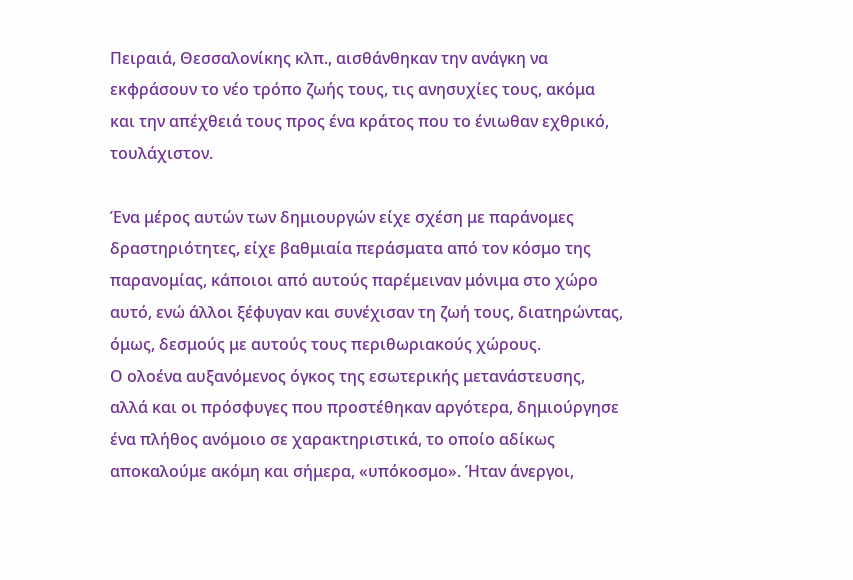Πειραιά, Θεσσαλονίκης κλπ., αισθάνθηκαν την ανάγκη να εκφράσουν το νέο τρόπο ζωής τους, τις ανησυχίες τους, ακόμα και την απέχθειά τους προς ένα κράτος που το ένιωθαν εχθρικό, τουλάχιστον.

Ένα μέρος αυτών των δημιουργών είχε σχέση με παράνομες δραστηριότητες, είχε βαθμιαία περάσματα από τον κόσμο της παρανομίας, κάποιοι από αυτούς παρέμειναν μόνιμα στο χώρο αυτό, ενώ άλλοι ξέφυγαν και συνέχισαν τη ζωή τους, διατηρώντας, όμως, δεσμούς με αυτούς τους περιθωριακούς χώρους.
Ο ολοένα αυξανόμενος όγκος της εσωτερικής μετανάστευσης, αλλά και οι πρόσφυγες που προστέθηκαν αργότερα, δημιούργησε ένα πλήθος ανόμοιο σε χαρακτηριστικά, το οποίο αδίκως αποκαλούμε ακόμη και σήμερα, «υπόκοσμο». Ήταν άνεργοι,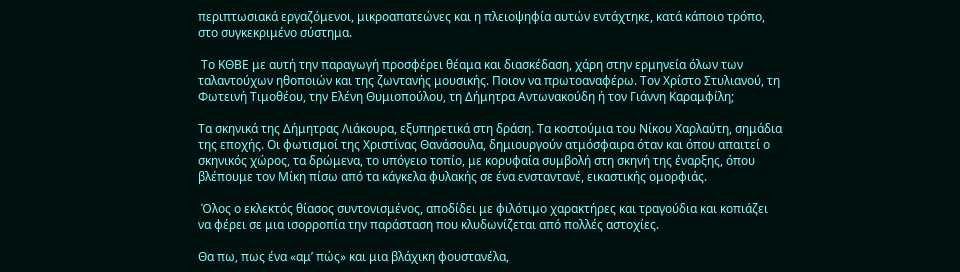περιπτωσιακά εργαζόμενοι, μικροαπατεώνες και η πλειοψηφία αυτών εντάχτηκε, κατά κάποιο τρόπο, στο συγκεκριμένο σύστημα.

 Το ΚΘΒΕ με αυτή την παραγωγή προσφέρει θέαμα και διασκέδαση, χάρη στην ερμηνεία όλων των ταλαντούχων ηθοποιών και της ζωντανής μουσικής. Ποιον να πρωτοαναφέρω. Τον Χρίστο Στυλιανού, τη Φωτεινή Τιμοθέου, την Ελένη Θυμιοπούλου, τη Δήμητρα Αντωνακούδη ή τον Γιάννη Καραμφίλη;

Τα σκηνικά της Δήμητρας Λιάκουρα, εξυπηρετικά στη δράση. Τα κοστούμια του Νίκου Χαρλαύτη, σημάδια της εποχής. Οι φωτισμοί της Χριστίνας Θανάσουλα, δημιουργούν ατμόσφαιρα όταν και όπου απαιτεί ο σκηνικός χώρος, τα δρώμενα, το υπόγειο τοπίο, με κορυφαία συμβολή στη σκηνή της έναρξης, όπου βλέπουμε τον Μίκη πίσω από τα κάγκελα φυλακής σε ένα ενσταντανέ, εικαστικής ομορφιάς.

 Όλος ο εκλεκτός θίασος συντονισμένος, αποδίδει με φιλότιμο χαρακτήρες και τραγούδια και κοπιάζει να φέρει σε μια ισορροπία την παράσταση που κλυδωνίζεται από πολλές αστοχίες.

Θα πω, πως ένα «αμ’ πώς» και μια βλάχικη φουστανέλα,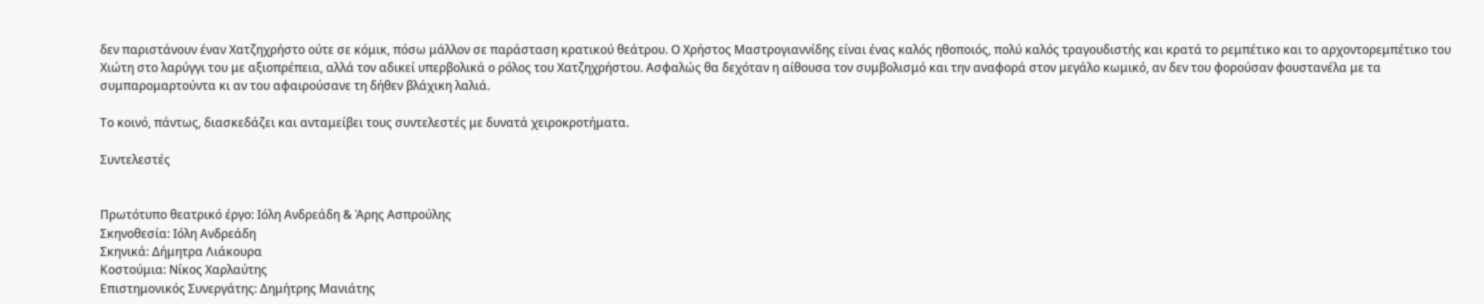δεν παριστάνουν έναν Χατζηχρήστο ούτε σε κόμικ, πόσω μάλλον σε παράσταση κρατικού θεάτρου. Ο Χρήστος Μαστρογιαννίδης είναι ένας καλός ηθοποιός, πολύ καλός τραγουδιστής και κρατά το ρεμπέτικο και το αρχοντορεμπέτικο του Χιώτη στο λαρύγγι του με αξιοπρέπεια, αλλά τον αδικεί υπερβολικά ο ρόλος του Χατζηχρήστου. Ασφαλώς θα δεχόταν η αίθουσα τον συμβολισμό και την αναφορά στον μεγάλο κωμικό, αν δεν του φορούσαν φουστανέλα με τα συμπαρομαρτούντα κι αν του αφαιρούσανε τη δήθεν βλάχικη λαλιά.

Το κοινό, πάντως, διασκεδάζει και ανταμείβει τους συντελεστές με δυνατά χειροκροτήματα.

Συντελεστές


Πρωτότυπο θεατρικό έργο: Ιόλη Ανδρεάδη & Άρης Ασπρούλης
Σκηνοθεσία: Ιόλη Ανδρεάδη
Σκηνικά: Δήμητρα Λιάκουρα
Κοστούμια: Νίκος Χαρλαύτης
Επιστημονικός Συνεργάτης: Δημήτρης Μανιάτης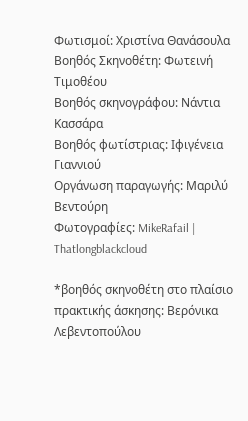Φωτισμοί: Χριστίνα Θανάσουλα
Βοηθός Σκηνοθέτη: Φωτεινή Τιμοθέου
Βοηθός σκηνογράφου: Νάντια Κασσάρα
Βοηθός φωτίστριας: Ιφιγένεια Γιαννιού
Οργάνωση παραγωγής: Μαριλύ Βεντούρη
Φωτογραφίες: MikeRafail | Thatlongblackcloud

*βοηθός σκηνοθέτη στο πλαίσιο πρακτικής άσκησης: Βερόνικα Λεβεντοπούλου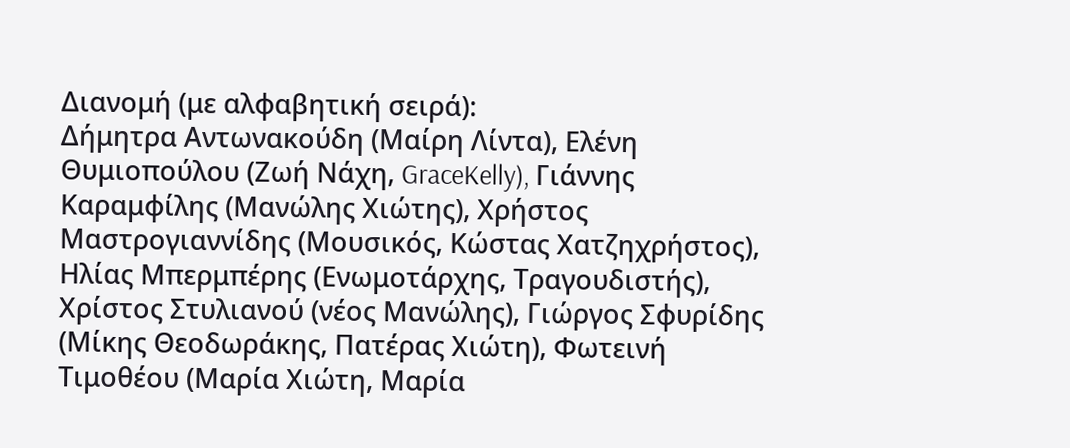Διανομή (με αλφαβητική σειρά):
Δήμητρα Αντωνακούδη (Μαίρη Λίντα), Ελένη Θυμιοπούλου (Ζωή Νάχη, GraceKelly), Γιάννης Καραμφίλης (Μανώλης Χιώτης), Χρήστος Μαστρογιαννίδης (Μουσικός, Κώστας Χατζηχρήστος), Ηλίας Μπερμπέρης (Ενωμοτάρχης, Τραγουδιστής), Χρίστος Στυλιανού (νέος Μανώλης), Γιώργος Σφυρίδης (Μίκης Θεοδωράκης, Πατέρας Χιώτη), Φωτεινή Τιμοθέου (Μαρία Χιώτη, Μαρία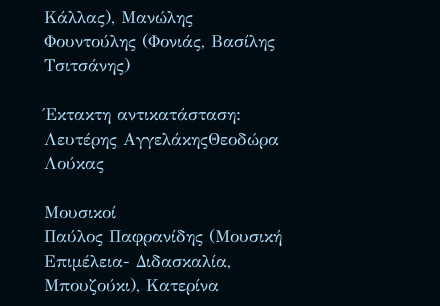Κάλλας), Μανώλης Φουντούλης (Φονιάς, Βασίλης Τσιτσάνης)

Έκτακτη αντικατάσταση: Λευτέρης ΑγγελάκηςΘεοδώρα Λούκας

Μουσικοί
Παύλος Παφρανίδης (Μουσική Επιμέλεια- Διδασκαλία, Μπουζούκι), Κατερίνα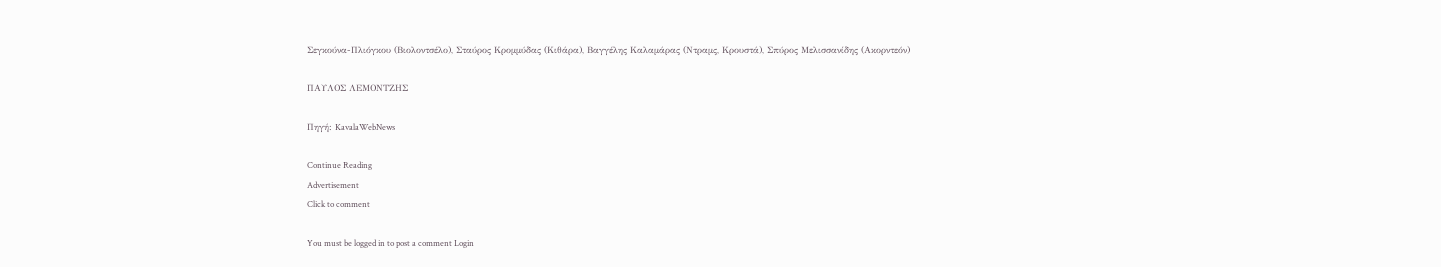Σεγκούνα-Πλιόγκου (Βιολοντσέλο), Σταύρος Κρομμύδας (Κιθάρα), Βαγγέλης Καλαμάρας (Ντραμς, Κρουστά), Σπύρος Μελισσανίδης (Ακορντεόν)

ΠΑΥΛΟΣ ΛΕΜΟΝΤΖΗΣ

Πηγή: KavalaWebNews

Continue Reading
Advertisement
Click to comment

You must be logged in to post a comment Login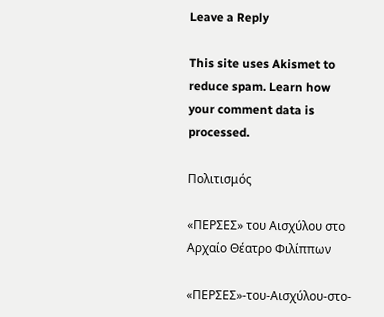Leave a Reply

This site uses Akismet to reduce spam. Learn how your comment data is processed.

Πολιτισμός

«ΠΕΡΣΕΣ» του Αισχύλου στο Αρχαίο Θέατρο Φιλίππων

«ΠΕΡΣΕΣ»-του-Αισχύλου-στο-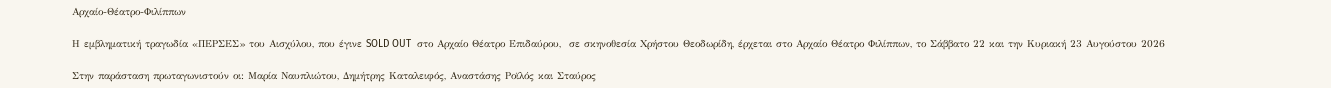Αρχαίο-Θέατρο-Φιλίππων

Η εμβληματική τραγωδία «ΠΕΡΣΕΣ» του Αισχύλου, που έγινε SOLD OUT  στο Αρχαίο Θέατρο Επιδαύρου,  σε σκηνοθεσία Χρήστου Θεοδωρίδη, έρχεται στο Αρχαίο Θέατρο Φιλίππων, το Σάββατο 22 και την Κυριακή 23 Αυγούστου 2026

Στην παράσταση πρωταγωνιστούν οι: Μαρία Ναυπλιώτου, Δημήτρης Καταλειφός, Αναστάσης Ροϊλός και Σταύρος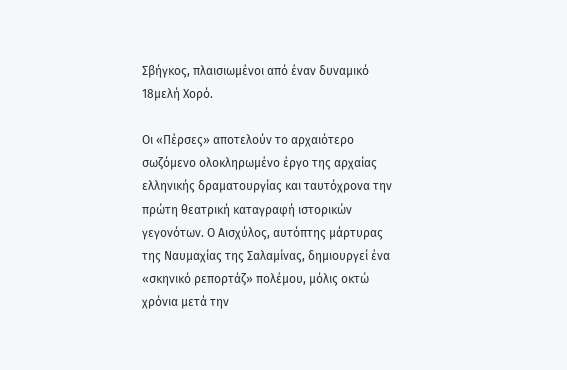Σβήγκος, πλαισιωμένοι από έναν δυναμικό 18μελή Χορό.

Οι «Πέρσες» αποτελούν το αρχαιότερο σωζόμενο ολοκληρωμένο έργο της αρχαίας ελληνικής δραματουργίας και ταυτόχρονα την πρώτη θεατρική καταγραφή ιστορικών γεγονότων. Ο Αισχύλος, αυτόπτης μάρτυρας της Ναυμαχίας της Σαλαμίνας, δημιουργεί ένα «σκηνικό ρεπορτάζ» πολέμου, μόλις οκτώ χρόνια μετά την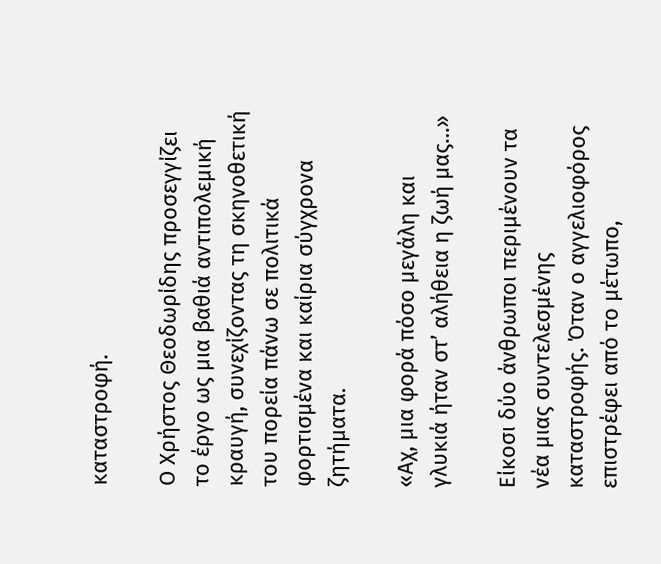καταστροφή.

Ο Χρήστος Θεοδωρίδης προσεγγίζει το έργο ως μια βαθιά αντιπολεμική κραυγή, συνεχίζοντας τη σκηνοθετική του πορεία πάνω σε πολιτικά φορτισμένα και καίρια σύγχρονα ζητήματα.

«Αχ, μια φορά πόσο μεγάλη και γλυκιά ήταν στ’ αλήθεια η ζωή μας…»

Είκοσι δύο άνθρωποι περιμένουν τα νέα μιας συντελεσμένης καταστροφής. Όταν ο αγγελιοφόρος επιστρέφει από το μέτωπο,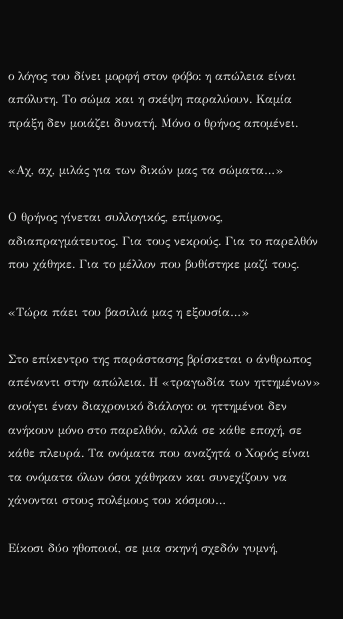ο λόγος του δίνει μορφή στον φόβο: η απώλεια είναι απόλυτη. Το σώμα και η σκέψη παραλύουν. Καμία πράξη δεν μοιάζει δυνατή. Μόνο ο θρήνος απομένει.

«Αχ, αχ, μιλάς για των δικών μας τα σώματα…»

Ο θρήνος γίνεται συλλογικός, επίμονος, αδιαπραγμάτευτος. Για τους νεκρούς. Για το παρελθόν που χάθηκε. Για το μέλλον που βυθίστηκε μαζί τους.

«Τώρα πάει του βασιλιά μας η εξουσία…»

Στο επίκεντρο της παράστασης βρίσκεται ο άνθρωπος απέναντι στην απώλεια. Η «τραγωδία των ηττημένων» ανοίγει έναν διαχρονικό διάλογο: οι ηττημένοι δεν ανήκουν μόνο στο παρελθόν, αλλά σε κάθε εποχή, σε κάθε πλευρά. Τα ονόματα που αναζητά ο Χορός είναι τα ονόματα όλων όσοι χάθηκαν και συνεχίζουν να χάνονται στους πολέμους του κόσμου…

Είκοσι δύο ηθοποιοί, σε μια σκηνή σχεδόν γυμνή,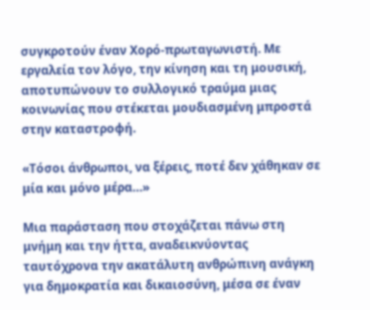συγκροτούν έναν Χορό-πρωταγωνιστή. Με εργαλεία τον λόγο, την κίνηση και τη μουσική, αποτυπώνουν το συλλογικό τραύμα μιας κοινωνίας που στέκεται μουδιασμένη μπροστά στην καταστροφή.

«Τόσοι άνθρωποι, να ξέρεις, ποτέ δεν χάθηκαν σε μία και μόνο μέρα…»

Μια παράσταση που στοχάζεται πάνω στη μνήμη και την ήττα, αναδεικνύοντας ταυτόχρονα την ακατάλυτη ανθρώπινη ανάγκη για δημοκρατία και δικαιοσύνη, μέσα σε έναν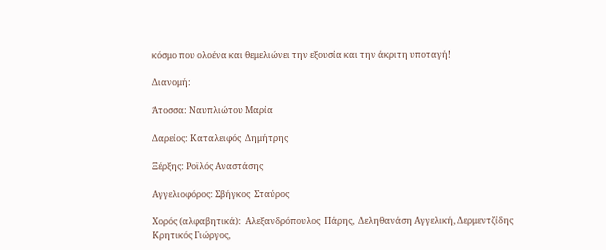κόσμο που ολοένα και θεμελιώνει την εξουσία και την άκριτη υποταγή!

Διανομή:

Άτοσσα: Ναυπλιώτου Μαρία

Δαρείος: Καταλειφός  Δημήτρης

Ξέρξης: Ροϊλός Αναστάσης

Αγγελιοφόρος: Σβήγκος  Σταύρος

Χορός (αλφαβητικά):  Αλεξανδρόπουλος  Πάρης,  Δεληθανάση Αγγελική, Δερμεντζίδης  Κρητικός Γιώργος,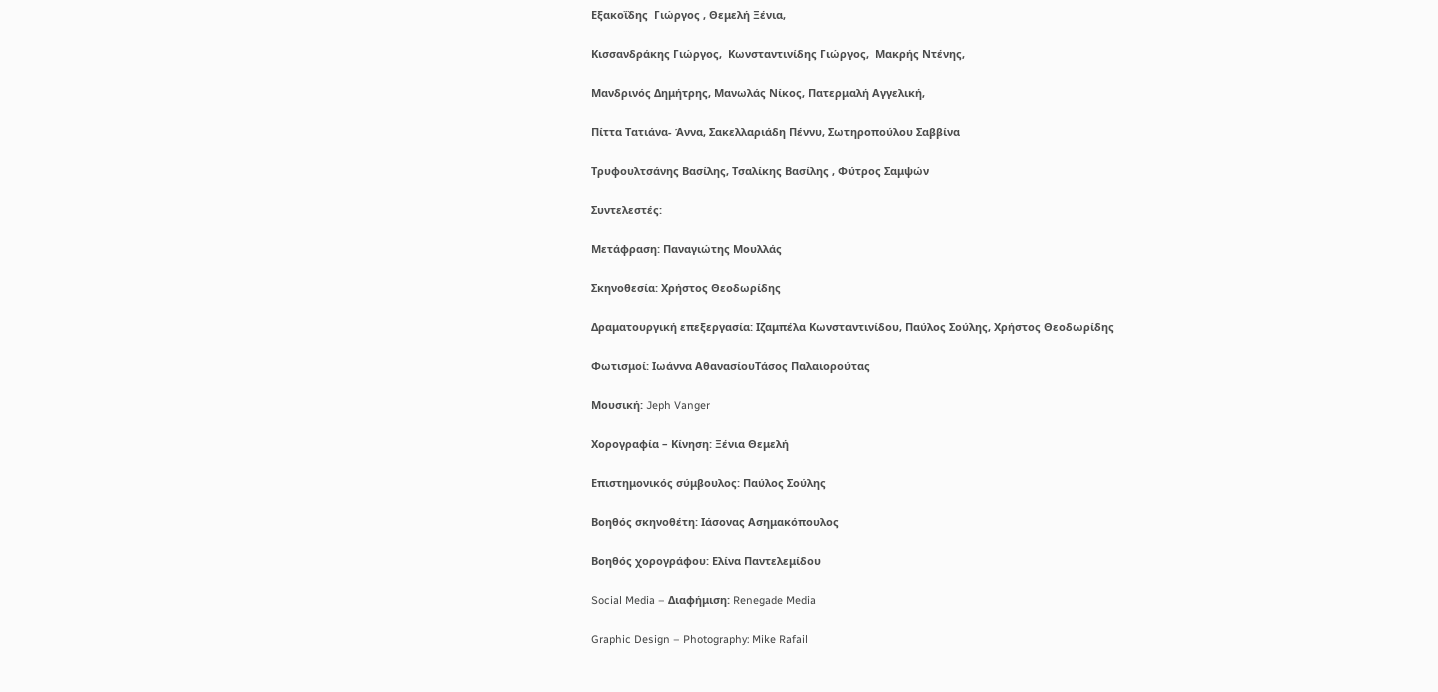Εξακοΐδης  Γιώργος , Θεμελή Ξένια,

Κισσανδράκης Γιώργος,  Κωνσταντινίδης Γιώργος,  Μακρής Ντένης,

Μανδρινός Δημήτρης, Μανωλάς Νίκος, Πατερμαλή Αγγελική,

Πίττα Τατιάνα- Άννα, Σακελλαριάδη Πέννυ, Σωτηροπούλου Σαββίνα

Τρυφουλτσάνης Βασίλης, Τσαλίκης Βασίλης , Φύτρος Σαμψών

Συντελεστές:

Μετάφραση: Παναγιώτης Μουλλάς

Σκηνοθεσία: Χρήστος Θεοδωρίδης

Δραματουργική επεξεργασία: Ιζαμπέλα Κωνσταντινίδου, Παύλος Σούλης, Χρήστος Θεοδωρίδης

Φωτισμοί: Ιωάννα ΑθανασίουΤάσος Παλαιορούτας

Μουσική: Jeph Vanger

Χορογραφία – Κίνηση: Ξένια Θεμελή

Επιστημονικός σύμβουλος: Παύλος Σούλης

Βοηθός σκηνοθέτη: Ιάσονας Ασημακόπουλος

Βοηθός χορογράφου: Ελίνα Παντελεμίδου

Social Media – Διαφήμιση: Renegade Media

Graphic Design – Photography: Mike Rafail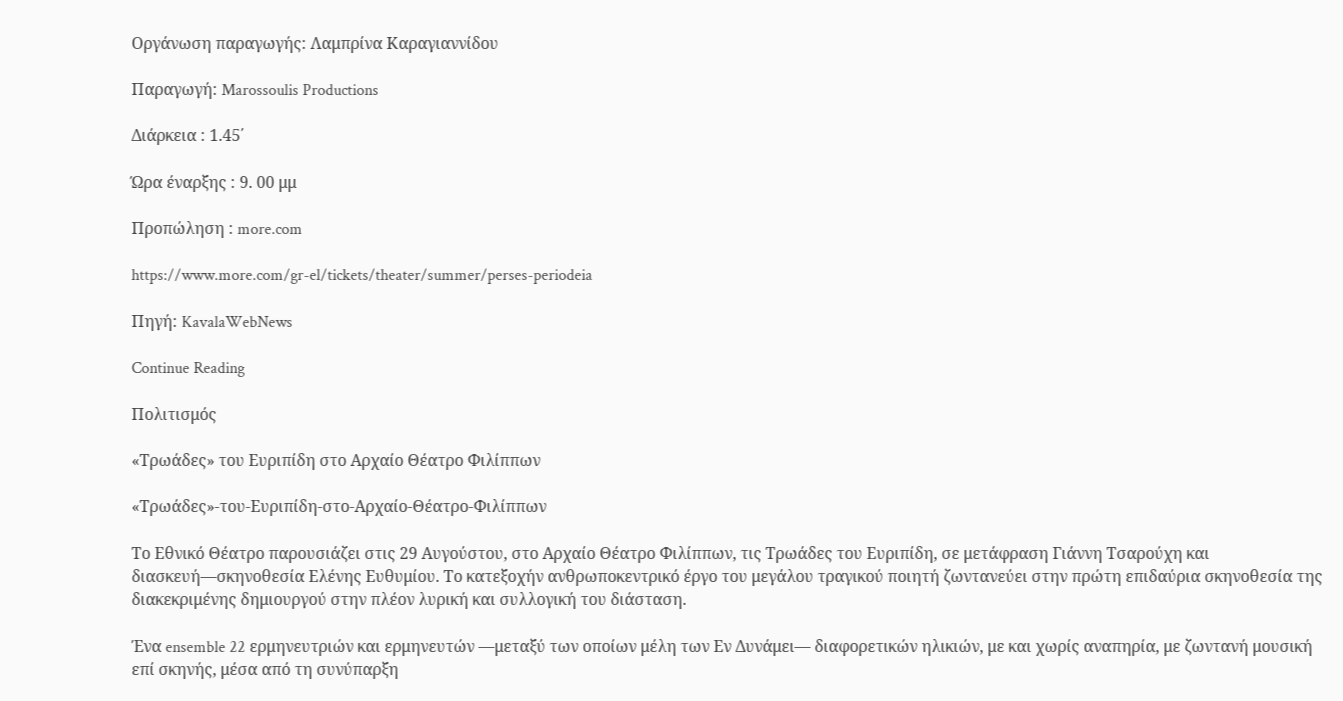Οργάνωση παραγωγής: Λαμπρίνα Καραγιαννίδου

Παραγωγή: Marossoulis Productions

Διάρκεια : 1.45΄

Ώρα έναρξης : 9. 00 μμ

Προπώληση : more.com

https://www.more.com/gr-el/tickets/theater/summer/perses-periodeia

Πηγή: KavalaWebNews

Continue Reading

Πολιτισμός

«Τρωάδες» του Ευριπίδη στο Αρχαίο Θέατρο Φιλίππων

«Τρωάδες»-του-Ευριπίδη-στο-Αρχαίο-Θέατρο-Φιλίππων

Το Εθνικό Θέατρο παρουσιάζει στις 29 Αυγούστου, στο Αρχαίο Θέατρο Φιλίππων, τις Τρωάδες του Ευριπίδη, σε μετάφραση Γιάννη Τσαρούχη και διασκευή—σκηνοθεσία Ελένης Ευθυμίου. Το κατεξοχήν ανθρωποκεντρικό έργο του μεγάλου τραγικού ποιητή ζωντανεύει στην πρώτη επιδαύρια σκηνοθεσία της διακεκριμένης δημιουργού στην πλέον λυρική και συλλογική του διάσταση.

Ένα ensemble 22 ερμηνευτριών και ερμηνευτών —μεταξύ των οποίων μέλη των Εν Δυνάμει— διαφορετικών ηλικιών, με και χωρίς αναπηρία, με ζωντανή μουσική επί σκηνής, μέσα από τη συνύπαρξη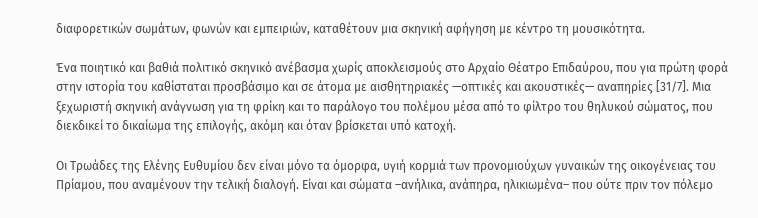διαφορετικών σωμάτων, φωνών και εμπειριών, καταθέτουν μια σκηνική αφήγηση με κέντρο τη μουσικότητα.

Ένα ποιητικό και βαθιά πολιτικό σκηνικό ανέβασμα χωρίς αποκλεισμούς στο Αρχαίο Θέατρο Επιδαύρου, που για πρώτη φορά στην ιστορία του καθίσταται προσβάσιμο και σε άτομα με αισθητηριακές —οπτικές και ακουστικές— αναπηρίες [31/7]. Μια ξεχωριστή σκηνική ανάγνωση για τη φρίκη και το παράλογο του πολέμου μέσα από το φίλτρο του θηλυκού σώματος, που διεκδικεί το δικαίωμα της επιλογής, ακόμη και όταν βρίσκεται υπό κατοχή.

Οι Τρωάδες της Ελένης Ευθυμίου δεν είναι μόνο τα όμορφα, υγιή κορμιά των προνομιούχων γυναικών της οικογένειας του Πρίαμου, που αναμένουν την τελική διαλογή. Είναι και σώματα –ανήλικα, ανάπηρα, ηλικιωμένα– που ούτε πριν τον πόλεμο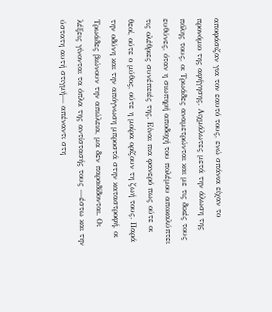αποφάσιζαν για τον εαυτό τους, ενώ σπάνια είχαν το προνόμιο της αφήγησης. Αιχμάλωτες μετά την άλωση της πόλης τους, οι Τρωάδες αναμετρώνται και με τις δικές τους ευθύνες, όταν η σιωπηρή αποδοχή του πολέμου αποκαλύπτει τις ολέθριες συνέπειές της. Είναι πια φανερό πως ούτε οι θεοί, ούτε ο μύθος, ούτε η μοίρα ορίζουν τη ζωή τους. Παρά την οδύνη και την απόγνωση μπροστά στην καταστροφή, οι Τρωάδες βιώνουν την απώλεια, μα δεν παραδίδονται. Οι λέξεις γίνονται τα όπλα της αντίστασής τους —έστω και την ύστατη αυτή στιγμή— απέναντι στη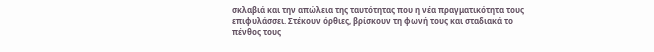σκλαβιά και την απώλεια της ταυτότητας που η νέα πραγματικότητα τους επιφυλάσσει. Στέκουν όρθιες, βρίσκουν τη φωνή τους και σταδιακά το πένθος τους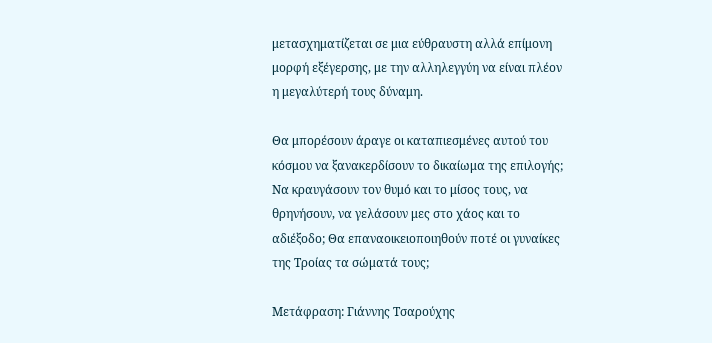μετασχηματίζεται σε μια εύθραυστη αλλά επίμονη μορφή εξέγερσης, με την αλληλεγγύη να είναι πλέον η μεγαλύτερή τους δύναμη.

Θα μπορέσουν άραγε οι καταπιεσμένες αυτού του κόσμου να ξανακερδίσουν το δικαίωμα της επιλογής; Να κραυγάσουν τον θυμό και το μίσος τους, να θρηνήσουν, να γελάσουν μες στο χάος και το αδιέξοδο; Θα επαναοικειοποιηθούν ποτέ οι γυναίκες της Τροίας τα σώματά τους;

Μετάφραση: Γιάννης Τσαρούχης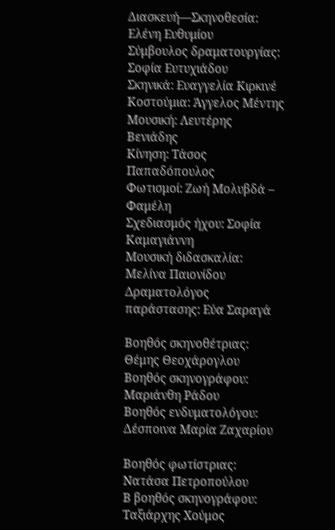Διασκευή—Σκηνοθεσία: Ελένη Ευθυμίου
Σύμβουλος δραματουργίας: Σοφία Ευτυχιάδου
Σκηνικά: Ευαγγελία Κιρκινέ
Κοστούμια: Άγγελος Μέντης
Μουσική: Λευτέρης Βενιάδης
Κίνηση: Τάσος Παπαδόπουλος
Φωτισμοί: Ζωή Μολυβδά – Φαμέλη
Σχεδιασμός ήχου: Σοφία Καμαγιάννη
Μουσική διδασκαλία: Μελίνα Παιονίδου
Δραματολόγος παράστασης: Εύα Σαραγά

Βοηθός σκηνοθέτριας: Θέμης Θεοχάρογλου
Βοηθός σκηνογράφου: Μαριάνθη Ράδου
Βοηθός ενδυματολόγου: Δέσποινα Μαρία Ζαχαρίου

Βοηθός φωτίστριας: Νατάσα Πετροπούλου
Β βοηθός σκηνογράφου: Ταξιάρχης Χούμος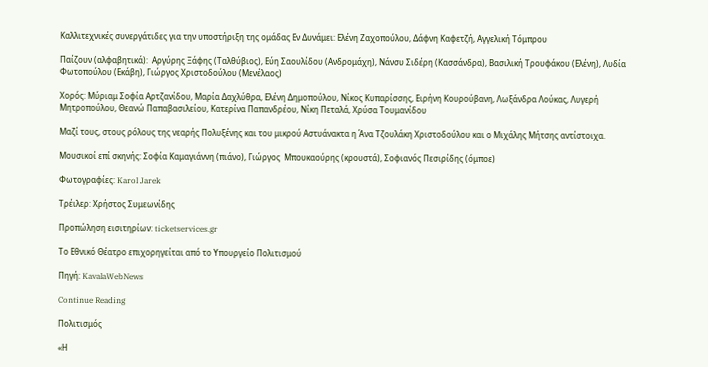Καλλιτεχνικές συνεργάτιδες για την υποστήριξη της ομάδας Εν Δυνάμει: Ελένη Ζαχοπούλου, Δάφνη Καφετζή, Αγγελική Τόμπρου

Παίζουν (αλφαβητικά):  Αργύρης Ξάφης (Ταλθύβιος), Εύη Σαουλίδου (Ανδρομάχη), Νάνσυ Σιδέρη (Κασσάνδρα), Βασιλική Τρουφάκου (Ελένη), Λυδία Φωτοπούλου (Εκάβη), Γιώργος Χριστοδούλου (Μενέλαος)

Χορός: Μύριαμ Σοφία Αρτζανίδου, Μαρία Δαχλύθρα, Eλένη Δημοπούλου, Νίκος Κυπαρίσσης, Ειρήνη Κουρούβανη, Λωξάνδρα Λούκας, Λυγερή Μητροπούλου, Θεανώ Παπαβασιλείου, Κατερίνα Παπανδρέου, Νίκη Πεταλά, Χρύσα Τουμανίδου

Μαζί τους, στους ρόλους της νεαρής Πολυξένης και του μικρού Αστυάνακτα η Άνα Τζουλάκη Χριστοδούλου και ο Μιχάλης Μήτσης αντίστοιχα.

Μουσικοί επί σκηνής: Σοφία Καμαγιάννη (πιάνο), Γιώργος  Μπουκαούρης (κρουστά), Σοφιανός Πεσιρίδης (όμποε)

Φωτογραφίες: Karol Jarek

Τρέιλερ: Χρήστος Συμεωνίδης

Προπώληση εισιτηρίων: ticketservices.gr

Το Εθνικό Θέατρο επιχορηγείται από το Υπουργείο Πολιτισμού

Πηγή: KavalaWebNews

Continue Reading

Πολιτισμός

«Η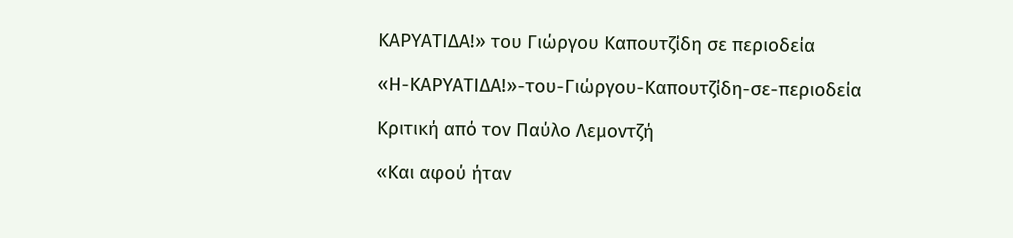ΚΑΡΥΑΤΙΔΑ!» του Γιώργου Καπουτζίδη σε περιοδεία

«Η-ΚΑΡΥΑΤΙΔΑ!»-του-Γιώργου-Καπουτζίδη-σε-περιοδεία

Κριτική από τον Παύλο Λεμοντζή

«Και αφού ήταν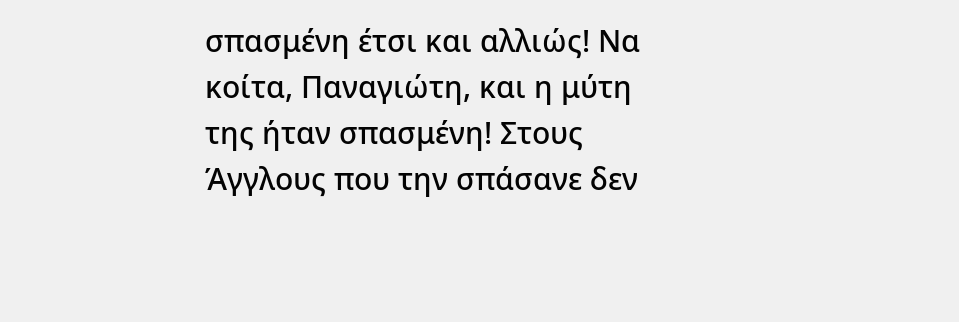σπασμένη έτσι και αλλιώς! Να κοίτα, Παναγιώτη, και η μύτη της ήταν σπασμένη! Στους Άγγλους που την σπάσανε δεν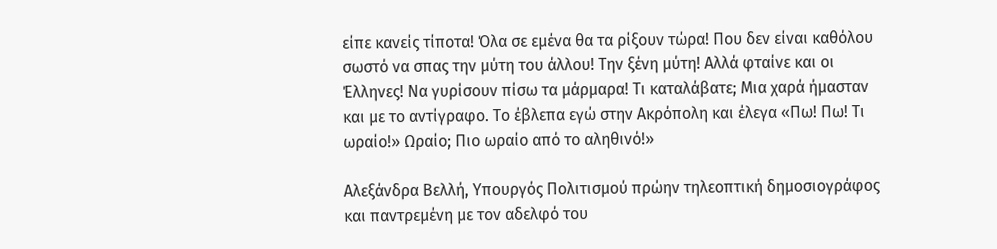είπε κανείς τίποτα! Όλα σε εμένα θα τα ρίξουν τώρα! Που δεν είναι καθόλου σωστό να σπας την μύτη του άλλου! Την ξένη μύτη! Αλλά φταίνε και οι Έλληνες! Να γυρίσουν πίσω τα μάρμαρα! Τι καταλάβατε; Μια χαρά ήμασταν και με το αντίγραφο. Το έβλεπα εγώ στην Ακρόπολη και έλεγα «Πω! Πω! Τι ωραίο!» Ωραίο; Πιο ωραίο από το αληθινό!»

Αλεξάνδρα Βελλή, Υπουργός Πολιτισμού πρώην τηλεοπτική δημοσιογράφος και παντρεμένη με τον αδελφό του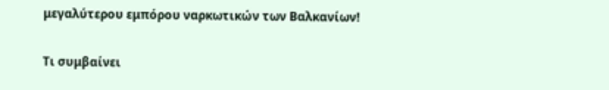μεγαλύτερου εμπόρου ναρκωτικών των Βαλκανίων!

Τι συμβαίνει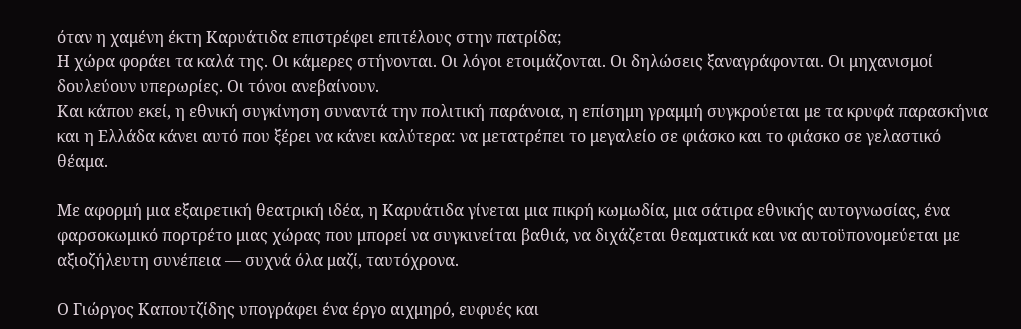όταν η χαμένη έκτη Καρυάτιδα επιστρέφει επιτέλους στην πατρίδα;
Η χώρα φοράει τα καλά της. Οι κάμερες στήνονται. Οι λόγοι ετοιμάζονται. Οι δηλώσεις ξαναγράφονται. Οι μηχανισμοί δουλεύουν υπερωρίες. Οι τόνοι ανεβαίνουν.
Και κάπου εκεί, η εθνική συγκίνηση συναντά την πολιτική παράνοια, η επίσημη γραμμή συγκρούεται με τα κρυφά παρασκήνια και η Ελλάδα κάνει αυτό που ξέρει να κάνει καλύτερα: να μετατρέπει το μεγαλείο σε φιάσκο και το φιάσκο σε γελαστικό
θέαμα.

Με αφορμή μια εξαιρετική θεατρική ιδέα, η Καρυάτιδα γίνεται μια πικρή κωμωδία, μια σάτιρα εθνικής αυτογνωσίας, ένα φαρσοκωμικό πορτρέτο μιας χώρας που μπορεί να συγκινείται βαθιά, να διχάζεται θεαματικά και να αυτοϋπονομεύεται με
αξιοζήλευτη συνέπεια — συχνά όλα μαζί, ταυτόχρονα.

Ο Γιώργος Καπουτζίδης υπογράφει ένα έργο αιχμηρό, ευφυές και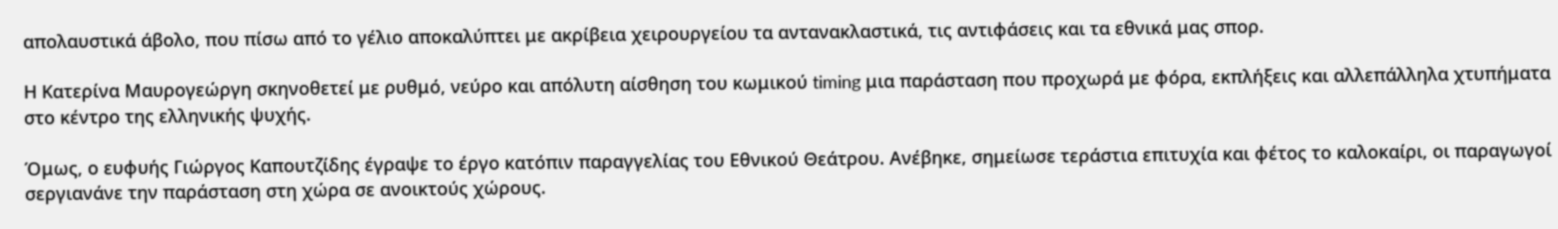απολαυστικά άβολο, που πίσω από το γέλιο αποκαλύπτει με ακρίβεια χειρουργείου τα αντανακλαστικά, τις αντιφάσεις και τα εθνικά μας σπορ.

Η Κατερίνα Μαυρογεώργη σκηνοθετεί με ρυθμό, νεύρο και απόλυτη αίσθηση του κωμικού timing μια παράσταση που προχωρά με φόρα, εκπλήξεις και αλλεπάλληλα χτυπήματα στο κέντρο της ελληνικής ψυχής.

Όμως, ο ευφυής Γιώργος Καπουτζίδης έγραψε το έργο κατόπιν παραγγελίας του Εθνικού Θεάτρου. Ανέβηκε, σημείωσε τεράστια επιτυχία και φέτος το καλοκαίρι, οι παραγωγοί σεργιανάνε την παράσταση στη χώρα σε ανοικτούς χώρους.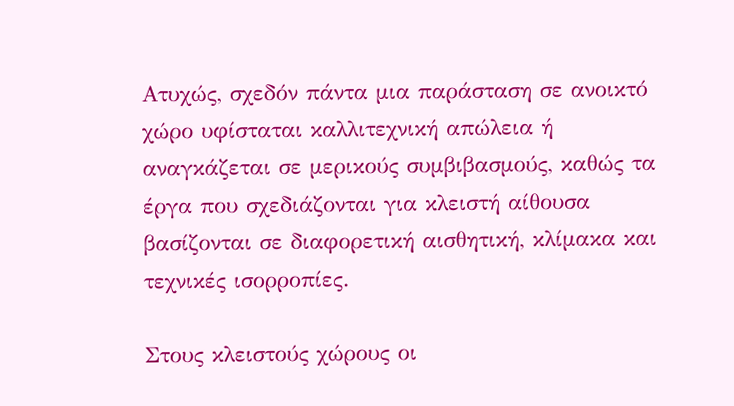Ατυχώς, σχεδόν πάντα μια παράσταση σε ανοικτό χώρο υφίσταται καλλιτεχνική απώλεια ή αναγκάζεται σε μερικούς συμβιβασμούς, καθώς τα έργα που σχεδιάζονται για κλειστή αίθουσα βασίζονται σε διαφορετική αισθητική, κλίμακα και τεχνικές ισορροπίες.

Στους κλειστούς χώρους οι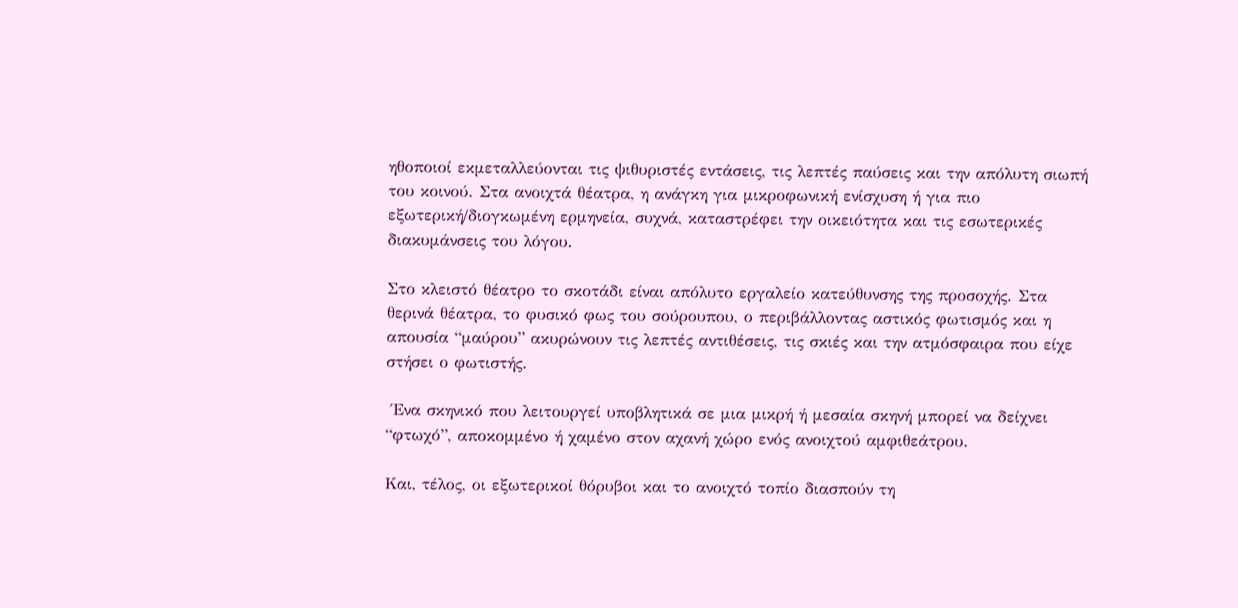ηθοποιοί εκμεταλλεύονται τις ψιθυριστές εντάσεις, τις λεπτές παύσεις και την απόλυτη σιωπή του κοινού. Στα ανοιχτά θέατρα, η ανάγκη για μικροφωνική ενίσχυση ή για πιο εξωτερική/διογκωμένη ερμηνεία, συχνά, καταστρέφει την οικειότητα και τις εσωτερικές διακυμάνσεις του λόγου.

Στο κλειστό θέατρο το σκοτάδι είναι απόλυτο εργαλείο κατεύθυνσης της προσοχής. Στα θερινά θέατρα, το φυσικό φως του σούρουπου, ο περιβάλλοντας αστικός φωτισμός και η απουσία “μαύρου” ακυρώνουν τις λεπτές αντιθέσεις, τις σκιές και την ατμόσφαιρα που είχε στήσει ο φωτιστής.

 Ένα σκηνικό που λειτουργεί υποβλητικά σε μια μικρή ή μεσαία σκηνή μπορεί να δείχνει “φτωχό”, αποκομμένο ή χαμένο στον αχανή χώρο ενός ανοιχτού αμφιθεάτρου.

Και, τέλος, οι εξωτερικοί θόρυβοι και το ανοιχτό τοπίο διασπούν τη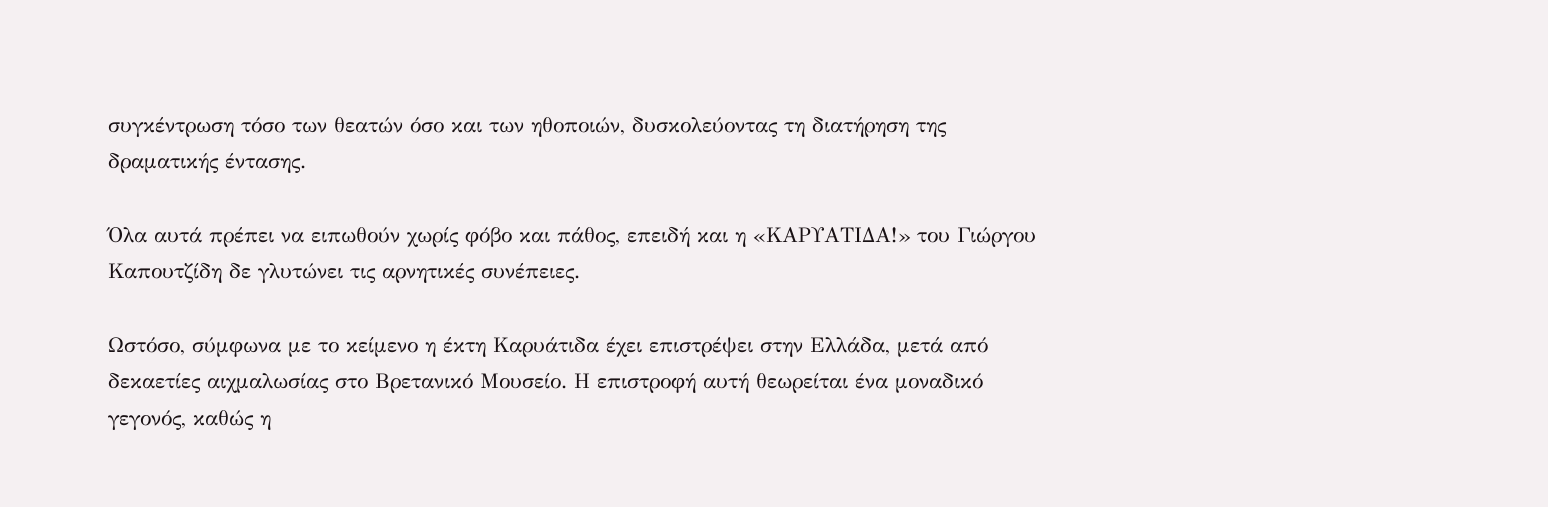συγκέντρωση τόσο των θεατών όσο και των ηθοποιών, δυσκολεύοντας τη διατήρηση της δραματικής έντασης.

Όλα αυτά πρέπει να ειπωθούν χωρίς φόβο και πάθος, επειδή και η «ΚΑΡΥΑΤΙΔΑ!» του Γιώργου Καπουτζίδη δε γλυτώνει τις αρνητικές συνέπειες.

Ωστόσο, σύμφωνα με το κείμενο η έκτη Καρυάτιδα έχει επιστρέψει στην Ελλάδα, μετά από δεκαετίες αιχμαλωσίας στο Βρετανικό Μουσείο. Η επιστροφή αυτή θεωρείται ένα μοναδικό γεγονός, καθώς η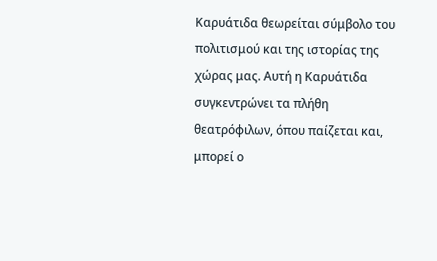Καρυάτιδα θεωρείται σύμβολο του πολιτισμού και της ιστορίας της χώρας μας. Αυτή η Καρυάτιδα συγκεντρώνει τα πλήθη θεατρόφιλων, όπου παίζεται και, μπορεί ο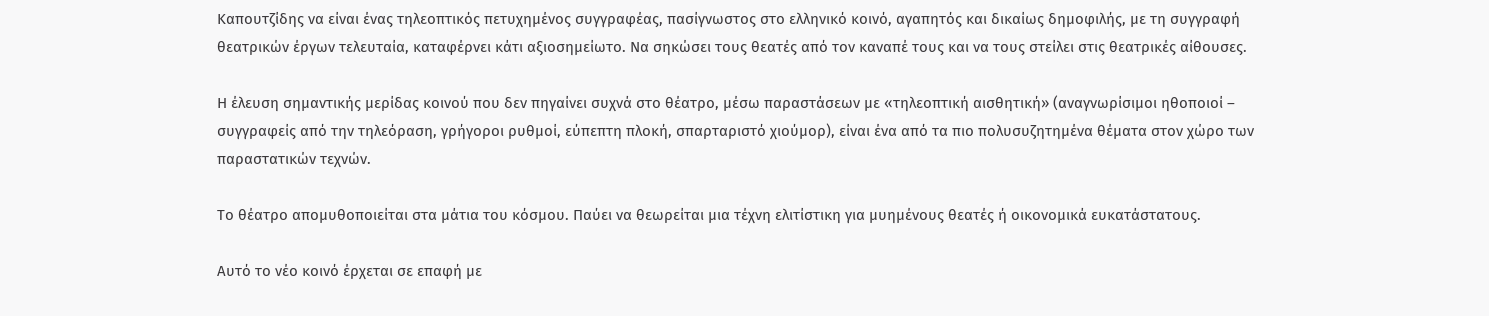Καπουτζίδης να είναι ένας τηλεοπτικός πετυχημένος συγγραφέας, πασίγνωστος στο ελληνικό κοινό, αγαπητός και δικαίως δημοφιλής, με τη συγγραφή θεατρικών έργων τελευταία, καταφέρνει κάτι αξιοσημείωτο. Να σηκώσει τους θεατές από τον καναπέ τους και να τους στείλει στις θεατρικές αίθουσες.

Η έλευση σημαντικής μερίδας κοινού που δεν πηγαίνει συχνά στο θέατρο, μέσω παραστάσεων με «τηλεοπτική αισθητική» (αναγνωρίσιμοι ηθοποιοί – συγγραφείς από την τηλεόραση, γρήγοροι ρυθμοί, εύπεπτη πλοκή, σπαρταριστό χιούμορ), είναι ένα από τα πιο πολυσυζητημένα θέματα στον χώρο των παραστατικών τεχνών.

Το θέατρο απομυθοποιείται στα μάτια του κόσμου. Παύει να θεωρείται μια τέχνη ελιτίστικη για μυημένους θεατές ή οικονομικά ευκατάστατους.

Αυτό το νέο κοινό έρχεται σε επαφή με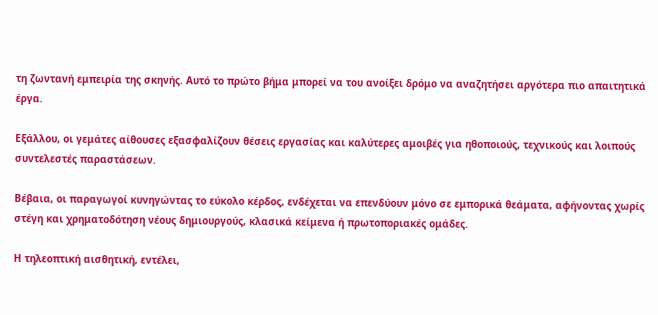τη ζωντανή εμπειρία της σκηνής. Αυτό το πρώτο βήμα μπορεί να του ανοίξει δρόμο να αναζητήσει αργότερα πιο απαιτητικά έργα.

Εξάλλου, οι γεμάτες αίθουσες εξασφαλίζουν θέσεις εργασίας και καλύτερες αμοιβές για ηθοποιούς, τεχνικούς και λοιπούς συντελεστές παραστάσεων.

Βέβαια, οι παραγωγοί κυνηγώντας το εύκολο κέρδος, ενδέχεται να επενδύουν μόνο σε εμπορικά θεάματα, αφήνοντας χωρίς στέγη και χρηματοδότηση νέους δημιουργούς, κλασικά κείμενα ή πρωτοποριακές ομάδες.

Η τηλεοπτική αισθητική, εντέλει,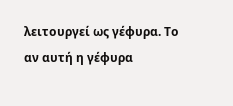λειτουργεί ως γέφυρα. Το αν αυτή η γέφυρα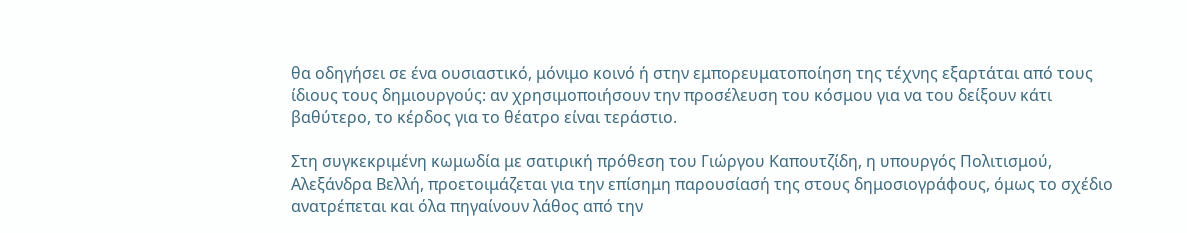θα οδηγήσει σε ένα ουσιαστικό, μόνιμο κοινό ή στην εμπορευματοποίηση της τέχνης εξαρτάται από τους ίδιους τους δημιουργούς: αν χρησιμοποιήσουν την προσέλευση του κόσμου για να του δείξουν κάτι βαθύτερο, το κέρδος για το θέατρο είναι τεράστιο.

Στη συγκεκριμένη κωμωδία με σατιρική πρόθεση του Γιώργου Καπουτζίδη, η υπουργός Πολιτισμού, Αλεξάνδρα Βελλή, προετοιμάζεται για την επίσημη παρουσίασή της στους δημοσιογράφους, όμως το σχέδιο ανατρέπεται και όλα πηγαίνουν λάθος από την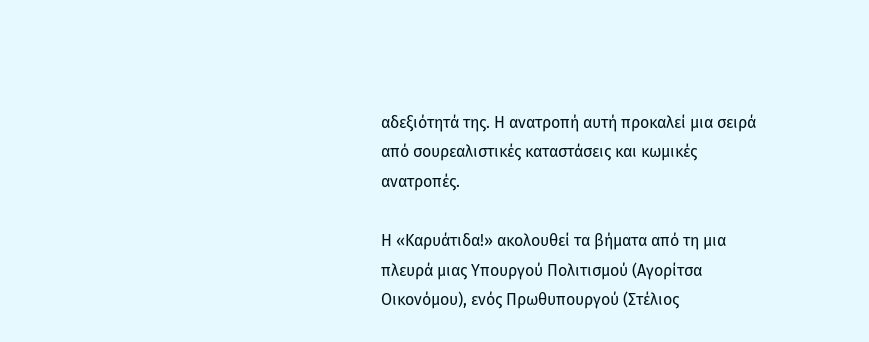αδεξιότητά της. Η ανατροπή αυτή προκαλεί μια σειρά από σουρεαλιστικές καταστάσεις και κωμικές ανατροπές.

Η «Καρυάτιδα!» ακολουθεί τα βήματα από τη μια πλευρά μιας Υπουργού Πολιτισμού (Αγορίτσα Οικονόμου), ενός Πρωθυπουργού (Στέλιος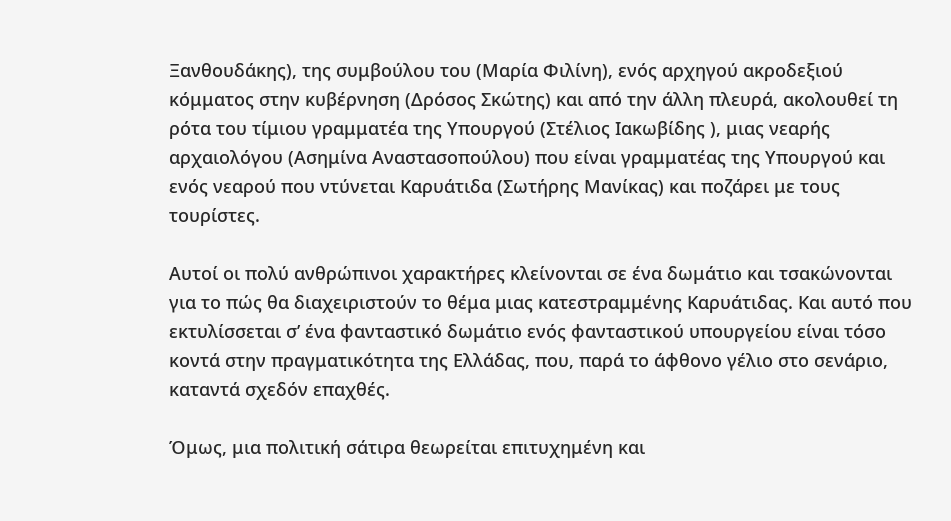Ξανθουδάκης), της συμβούλου του (Μαρία Φιλίνη), ενός αρχηγού ακροδεξιού κόμματος στην κυβέρνηση (Δρόσος Σκώτης) και από την άλλη πλευρά, ακολουθεί τη ρότα του τίμιου γραμματέα της Υπουργού (Στέλιος Ιακωβίδης ), μιας νεαρής αρχαιολόγου (Ασημίνα Αναστασοπούλου) που είναι γραμματέας της Υπουργού και ενός νεαρού που ντύνεται Καρυάτιδα (Σωτήρης Μανίκας) και ποζάρει με τους τουρίστες.

Αυτοί οι πολύ ανθρώπινοι χαρακτήρες κλείνονται σε ένα δωμάτιο και τσακώνονται για το πώς θα διαχειριστούν το θέμα μιας κατεστραμμένης Καρυάτιδας. Και αυτό που εκτυλίσσεται σ’ ένα φανταστικό δωμάτιο ενός φανταστικού υπουργείου είναι τόσο κοντά στην πραγματικότητα της Ελλάδας, που, παρά το άφθονο γέλιο στο σενάριο, καταντά σχεδόν επαχθές.

Όμως, μια πολιτική σάτιρα θεωρείται επιτυχημένη και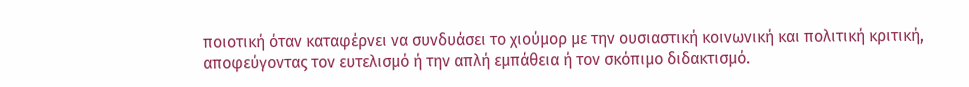ποιοτική όταν καταφέρνει να συνδυάσει το χιούμορ με την ουσιαστική κοινωνική και πολιτική κριτική, αποφεύγοντας τον ευτελισμό ή την απλή εμπάθεια ή τον σκόπιμο διδακτισμό.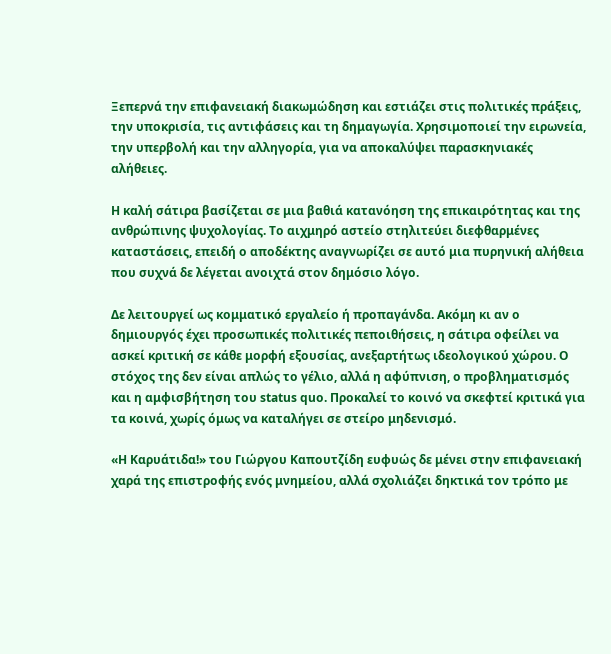Ξεπερνά την επιφανειακή διακωμώδηση και εστιάζει στις πολιτικές πράξεις, την υποκρισία, τις αντιφάσεις και τη δημαγωγία. Χρησιμοποιεί την ειρωνεία, την υπερβολή και την αλληγορία, για να αποκαλύψει παρασκηνιακές αλήθειες.

Η καλή σάτιρα βασίζεται σε μια βαθιά κατανόηση της επικαιρότητας και της ανθρώπινης ψυχολογίας. Το αιχμηρό αστείο στηλιτεύει διεφθαρμένες καταστάσεις, επειδή ο αποδέκτης αναγνωρίζει σε αυτό μια πυρηνική αλήθεια που συχνά δε λέγεται ανοιχτά στον δημόσιο λόγο.

Δε λειτουργεί ως κομματικό εργαλείο ή προπαγάνδα. Ακόμη κι αν ο δημιουργός έχει προσωπικές πολιτικές πεποιθήσεις, η σάτιρα οφείλει να ασκεί κριτική σε κάθε μορφή εξουσίας, ανεξαρτήτως ιδεολογικού χώρου. Ο στόχος της δεν είναι απλώς το γέλιο, αλλά η αφύπνιση, ο προβληματισμός και η αμφισβήτηση του status quo. Προκαλεί το κοινό να σκεφτεί κριτικά για τα κοινά, χωρίς όμως να καταλήγει σε στείρο μηδενισμό.

«Η Καρυάτιδα!» του Γιώργου Καπουτζίδη ευφυώς δε μένει στην επιφανειακή χαρά της επιστροφής ενός μνημείου, αλλά σχολιάζει δηκτικά τον τρόπο με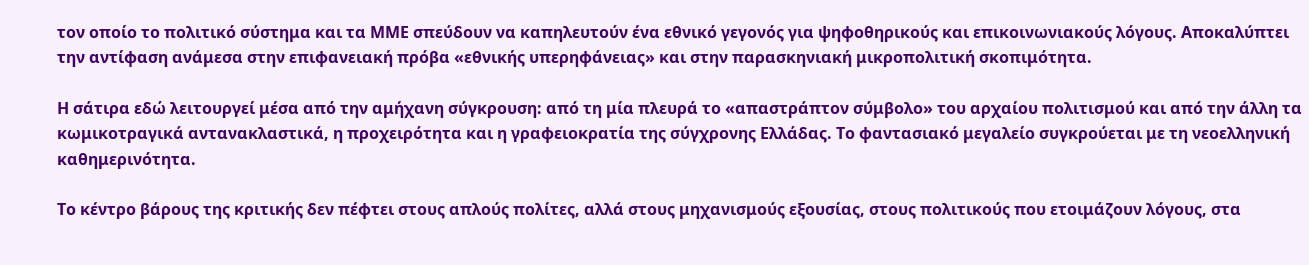τον οποίο το πολιτικό σύστημα και τα ΜΜΕ σπεύδουν να καπηλευτούν ένα εθνικό γεγονός για ψηφοθηρικούς και επικοινωνιακούς λόγους. Αποκαλύπτει την αντίφαση ανάμεσα στην επιφανειακή πρόβα «εθνικής υπερηφάνειας» και στην παρασκηνιακή μικροπολιτική σκοπιμότητα.

Η σάτιρα εδώ λειτουργεί μέσα από την αμήχανη σύγκρουση: από τη μία πλευρά το «απαστράπτον σύμβολο» του αρχαίου πολιτισμού και από την άλλη τα κωμικοτραγικά αντανακλαστικά, η προχειρότητα και η γραφειοκρατία της σύγχρονης Ελλάδας. Το φαντασιακό μεγαλείο συγκρούεται με τη νεοελληνική καθημερινότητα.

Το κέντρο βάρους της κριτικής δεν πέφτει στους απλούς πολίτες, αλλά στους μηχανισμούς εξουσίας, στους πολιτικούς που ετοιμάζουν λόγους, στα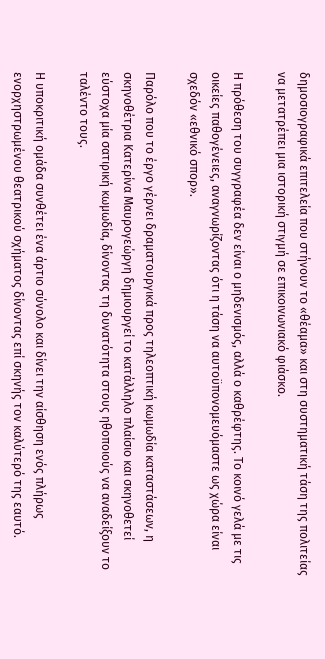δημοσιογραφικά επιτελεία που στήνουν το «θέαμα» και στη συστηματική τάση της πολιτείας να μετατρέπει μια ιστορική στιγμή σε επικοινωνιακό φιάσκο.

Η πρόθεση του συγγραφέα δεν είναι ο μηδενισμός, αλλά ο καθρέφτης. Το κοινό γελά με τις οικείες παθογένειες, αναγνωρίζοντας ότι η τάση να αυτοϋπονομευόμαστε ως χώρα είναι σχεδόν «εθνικό σπορ».

Παρόλο που το έργο γέρνει δραματουργικά προς τηλεοπτική κωμωδία καταστάσεων, η σκηνοθέτρια Κατερίνα Μαυρογεώργη δημιουργεί το κατάλληλο πλαίσιο και σκηνοθετεί εύστοχα μία σατιρική κωμωδία, δίνοντας τη δυνατότητα στους ηθοποιούς να αναδείξουν το ταλέντο τους.

Η υποκριτική ομάδα συνθέτει ένα άρτιο σύνολο και δίνει την αίσθηση ενός πλήρως ενορχηστρωμένου θεατρικού σχήματος δίνοντας επί σκηνής τον καλύτερό της εαυτό.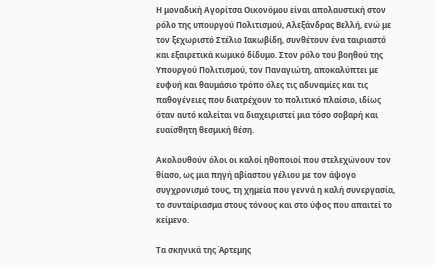Η μοναδική Αγορίτσα Οικονόμου είναι απολαυστική στον ρόλο της υπουργού Πολιτισμού, Αλεξάνδρας Βελλή, ενώ με τον ξεχωριστό Στέλιο Ιακωβίδη, συνθέτουν ένα ταιριαστό και εξαιρετικά κωμικό δίδυμο. Στον ρόλο του βοηθού της Υπουργού Πολιτισμού, τον Παναγιώτη, αποκαλύπτει με ευφυή και θαυμάσιο τρόπο όλες τις αδυναμίες και τις παθογένειες που διατρέχουν το πολιτικό πλαίσιο, ιδίως όταν αυτό καλείται να διαχειριστεί μια τόσο σοβαρή και ευαίσθητη θεσμική θέση.

Ακολουθούν όλοι οι καλοί ηθοποιοί που στελεχώνουν τον θίασο, ως μια πηγή αβίαστου γέλιου με τον άψογο συγχρονισμό τους, τη χημεία που γεννά η καλή συνεργασία, το συνταίριασμα στους τόνους και στο ύφος που απαιτεί το κείμενο.

Τα σκηνικά της Άρτεμης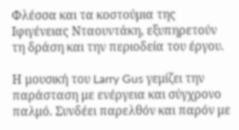Φλέσσα και τα κοστούμια της Ιφιγένειας Νταουντάκη, εξυπηρετούν τη δράση και την περιοδεία του έργου.

Η μουσική του Larry Gus γεμίζει την παράσταση με ενέργεια και σύγχρονο παλμό. Συνδέει παρελθόν και παρόν με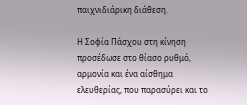παιχνιδιάρικη διάθεση.

Η Σοφία Πάσχου στη κίνηση προσέδωσε στο θίασο ρυθμό, αρμονία και ένα αίσθημα ελευθερίας, που παρασύρει και το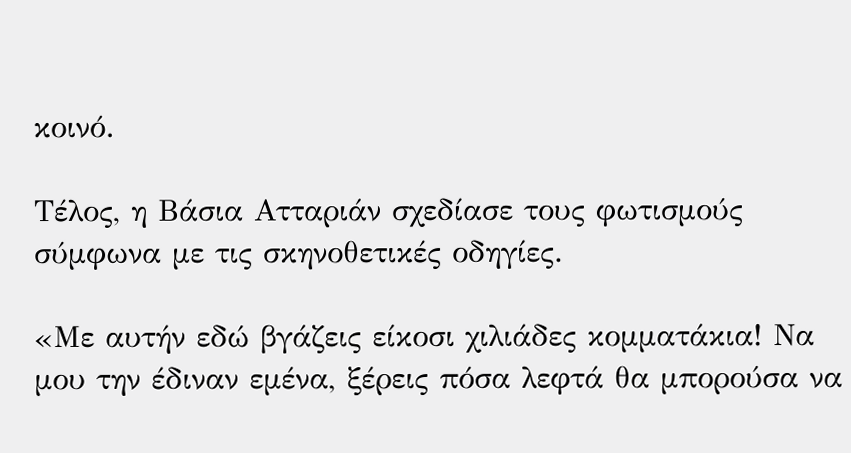κοινό.

Τέλος, η Βάσια Ατταριάν σχεδίασε τους φωτισμούς σύμφωνα με τις σκηνοθετικές οδηγίες.

«Με αυτήν εδώ βγάζεις είκοσι χιλιάδες κομματάκια! Να μου την έδιναν εμένα, ξέρεις πόσα λεφτά θα μπορούσα να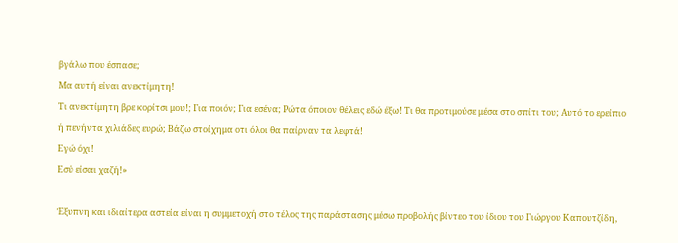βγάλω που έσπασε;
Μα αυτή είναι ανεκτίμητη!
Τι ανεκτίμητη βρε κορίτσι μου!; Για ποιόν; Για εσένα; Ρώτα όποιον θέλεις εδώ έξω! Τι θα προτιμούσε μέσα στο σπίτι του; Αυτό το ερείπιο ή πενήντα χιλιάδες ευρώ; Βάζω στοίχημα οτι όλοι θα παίρναν τα λεφτά!
Εγώ όχι!
Εσύ είσαι χαζή!»

Έξυπνη και ιδιαίτερα αστεία είναι η συμμετοχή στο τέλος της παράστασης μέσω προβολής βίντεο του ίδιου του Γιώργου Καπουτζίδη,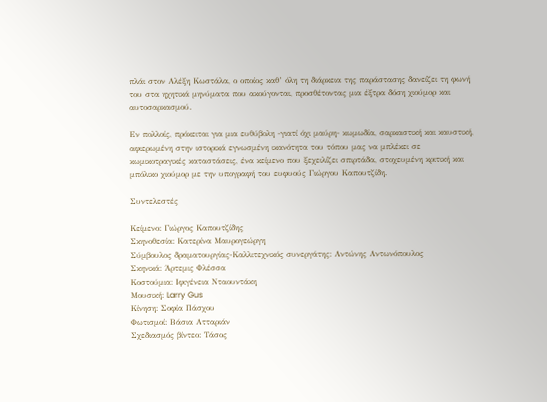πλάι στον Αλέξη Κωστάλα, ο οποίος καθ’ όλη τη διάρκεια της παράστασης δανείζει τη φωνή του στα ηχητικά μηνύματα που ακούγονται, προσθέτοντας μια έξτρα δόση χιούμορ και αυτοσαρκασμού.

Εν πολλοίς, πρόκειται για μια ευθύβολη -γιατί όχι μαύρη- κωμωδία, σαρκαστική και καυστική, αφιερωμένη στην ιστορικά εγνωσμένη ικανότητα του τόπου μας να μπλέκει σε κωμικοτραγικές καταστάσεις, ένα κείμενο που ξεχειλίζει σπιρτάδα, στοχευμένη κριτική και μπόλικο χιούμορ με την υπογραφή του ευφυούς Γιώργου Καπουτζίδη.

Συντελεστές

Κείμενο: Γιώργος Καπουτζίδης
Σκηνοθεσία: Κατερίνα Μαυρογεώργη
Σύμβουλος δραματουργίας-Καλλιτεχνικός συνεργάτης: Αντώνης Αντωνόπουλος
Σκηνικά: Άρτεμις Φλέσσα
Κοστούμια: Ιφιγένεια Νταουντάκη
Μουσική: Larry Gus
Κίνηση: Σοφία Πάσχου
Φωτισμοί: Βάσια Ατταριάν
Σχεδιασμός βίντεο: Τάσος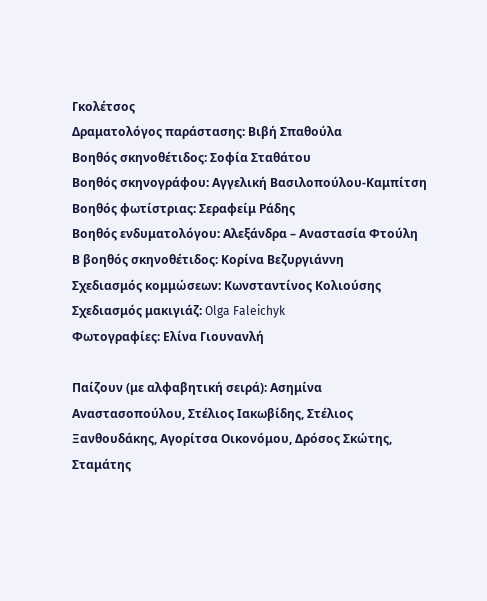Γκολέτσος
Δραματολόγος παράστασης: Βιβή Σπαθούλα
Βοηθός σκηνοθέτιδος: Σοφία Σταθάτου
Βοηθός σκηνογράφου: Αγγελική Βασιλοπούλου-Καμπίτση
Βοηθός φωτίστριας: Σεραφείμ Ράδης
Βοηθός ενδυματολόγου: Αλεξάνδρα – Αναστασία Φτούλη
Β βοηθός σκηνοθέτιδος: Κορίνα Βεζυργιάννη
Σχεδιασμός κομμώσεων: Κωνσταντίνος Κολιούσης
Σχεδιασμός μακιγιάζ: Olga Faleichyk
Φωτογραφίες: Ελίνα Γιουνανλή

Παίζουν (με αλφαβητική σειρά): Ασημίνα Αναστασοπούλου, Στέλιος Ιακωβίδης, Στέλιος Ξανθουδάκης, Αγορίτσα Οικονόμου, Δρόσος Σκώτης, Σταμάτης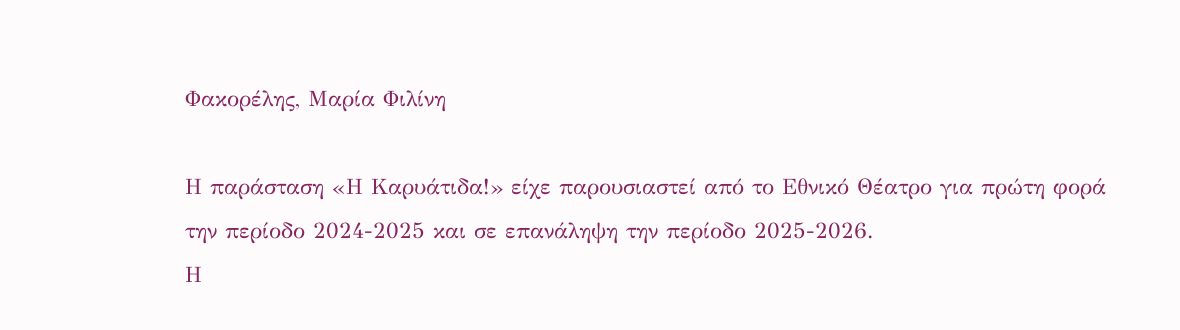Φακορέλης, Μαρία Φιλίνη

Η παράσταση «Η Καρυάτιδα!» είχε παρουσιαστεί από το Εθνικό Θέατρο για πρώτη φορά
την περίοδο 2024-2025 και σε επανάληψη την περίοδο 2025-2026.
Η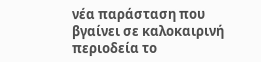νέα παράσταση που βγαίνει σε καλοκαιρινή περιοδεία το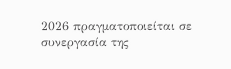2026 πραγματοποιείται σε
συνεργασία της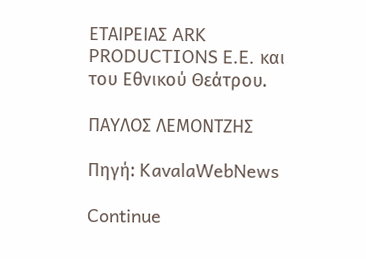ΕΤΑΙΡΕΙΑΣ ARK PRODUCTIONS E.E. και του Εθνικού Θεάτρου.

ΠΑΥΛΟΣ ΛΕΜΟΝΤΖΗΣ

Πηγή: KavalaWebNews

Continue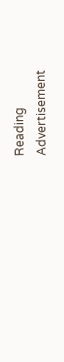Reading
Advertisement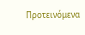Προτεινόμενα